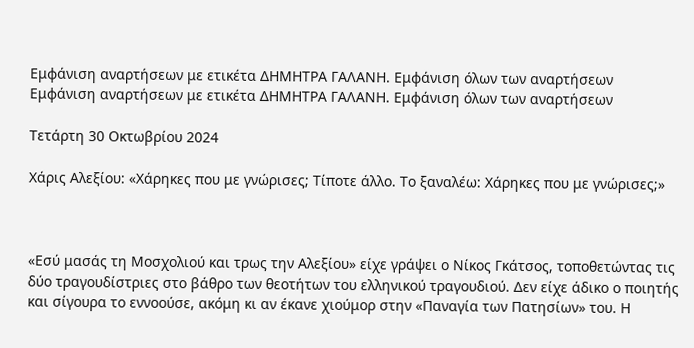Εμφάνιση αναρτήσεων με ετικέτα ΔΗΜΗΤΡΑ ΓΑΛΑΝΗ. Εμφάνιση όλων των αναρτήσεων
Εμφάνιση αναρτήσεων με ετικέτα ΔΗΜΗΤΡΑ ΓΑΛΑΝΗ. Εμφάνιση όλων των αναρτήσεων

Τετάρτη 30 Οκτωβρίου 2024

Χάρις Αλεξίου: «Χάρηκες που με γνώρισες; Τίποτε άλλο. Το ξαναλέω: Χάρηκες που με γνώρισες;»



«Εσύ μασάς τη Μοσχολιού και τρως την Αλεξίου» είχε γράψει ο Νίκος Γκάτσος, τοποθετώντας τις δύο τραγουδίστριες στο βάθρο των θεοτήτων του ελληνικού τραγουδιού. Δεν είχε άδικο ο ποιητής και σίγουρα το εννοούσε, ακόμη κι αν έκανε χιούμορ στην «Παναγία των Πατησίων» του. Η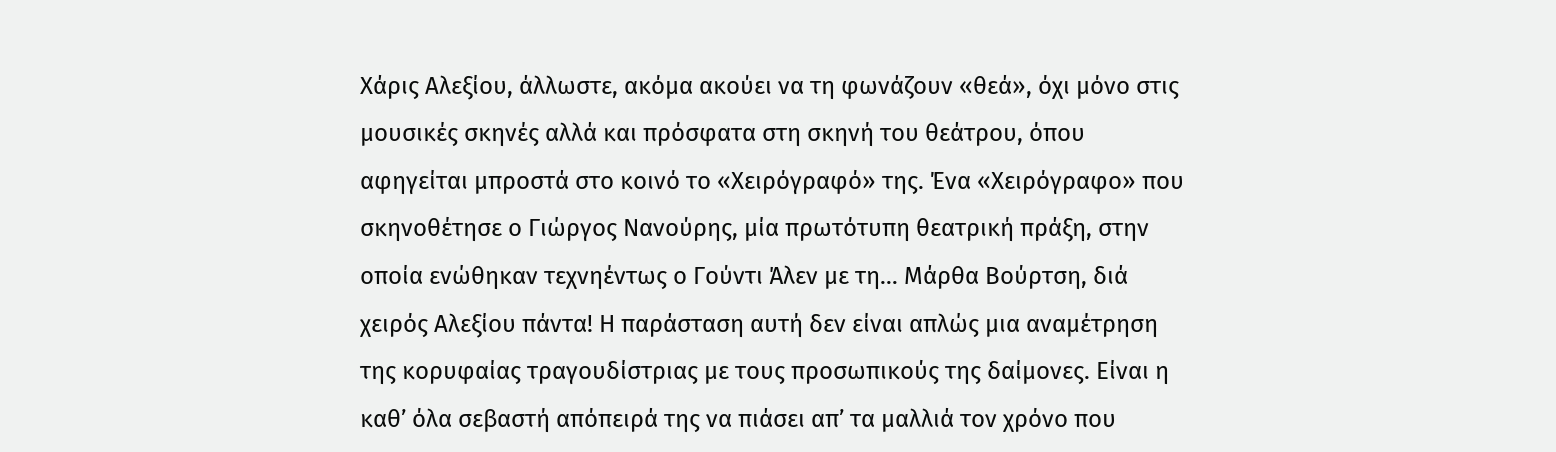Χάρις Αλεξίου, άλλωστε, ακόμα ακούει να τη φωνάζουν «θεά», όχι μόνο στις μουσικές σκηνές αλλά και πρόσφατα στη σκηνή του θεάτρου, όπου αφηγείται μπροστά στο κοινό το «Χειρόγραφό» της. Ένα «Χειρόγραφο» που σκηνοθέτησε ο Γιώργος Νανούρης, μία πρωτότυπη θεατρική πράξη, στην οποία ενώθηκαν τεχνηέντως ο Γούντι Άλεν με τη… Μάρθα Βούρτση, διά χειρός Αλεξίου πάντα! Η παράσταση αυτή δεν είναι απλώς μια αναμέτρηση της κορυφαίας τραγουδίστριας με τους προσωπικούς της δαίμονες. Είναι η καθ’ όλα σεβαστή απόπειρά της να πιάσει απ’ τα μαλλιά τον χρόνο που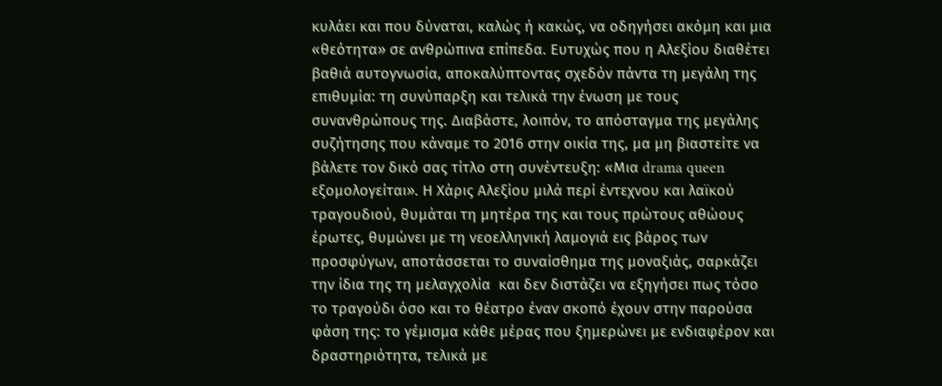κυλάει και που δύναται, καλώς ή κακώς, να οδηγήσει ακόμη και μια «θεότητα» σε ανθρώπινα επίπεδα. Ευτυχώς που η Αλεξίου διαθέτει βαθιά αυτογνωσία, αποκαλύπτοντας σχεδόν πάντα τη μεγάλη της επιθυμία: τη συνύπαρξη και τελικά την ένωση με τους συνανθρώπους της. Διαβάστε, λοιπόν, το απόσταγμα της μεγάλης συζήτησης που κάναμε το 2016 στην οικία της, μα μη βιαστείτε να βάλετε τον δικό σας τίτλο στη συνέντευξη: «Μια drama queen εξομολογείται». Η Χάρις Αλεξίου μιλά περί έντεχνου και λαϊκού τραγουδιού, θυμάται τη μητέρα της και τους πρώτους αθώους έρωτες, θυμώνει με τη νεοελληνική λαμογιά εις βάρος των προσφύγων, αποτάσσεται το συναίσθημα της μοναξιάς, σαρκάζει την ίδια της τη μελαγχολία  και δεν διστάζει να εξηγήσει πως τόσο το τραγούδι όσο και το θέατρο έναν σκοπό έχουν στην παρούσα φάση της: το γέμισμα κάθε μέρας που ξημερώνει με ενδιαφέρον και δραστηριότητα, τελικά με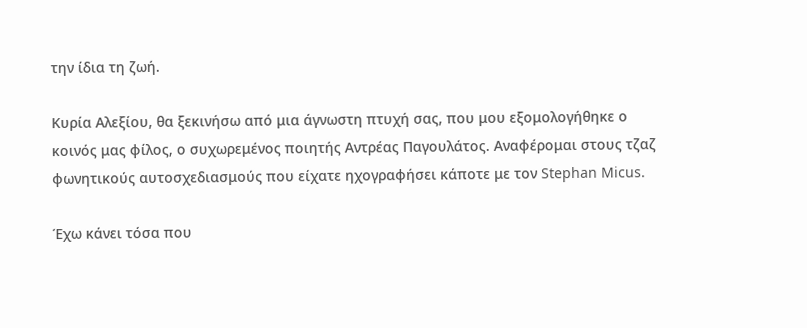την ίδια τη ζωή.

Κυρία Αλεξίου, θα ξεκινήσω από μια άγνωστη πτυχή σας, που μου εξομολογήθηκε ο κοινός μας φίλος, ο συχωρεμένος ποιητής Αντρέας Παγουλάτος. Αναφέρομαι στους τζαζ φωνητικούς αυτοσχεδιασμούς που είχατε ηχογραφήσει κάποτε με τον Stephan Micus.

Έχω κάνει τόσα που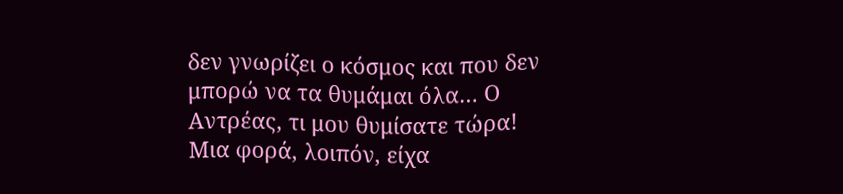δεν γνωρίζει ο κόσμος και που δεν μπορώ να τα θυμάμαι όλα… Ο Αντρέας, τι μου θυμίσατε τώρα! Μια φορά, λοιπόν, είχα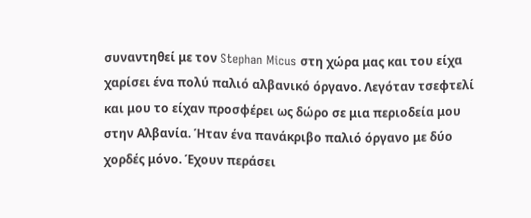συναντηθεί με τον Stephan Micus στη χώρα μας και του είχα χαρίσει ένα πολύ παλιό αλβανικό όργανο. Λεγόταν τσεφτελί και μου το είχαν προσφέρει ως δώρο σε μια περιοδεία μου στην Αλβανία. Ήταν ένα πανάκριβο παλιό όργανο με δύο χορδές μόνο. Έχουν περάσει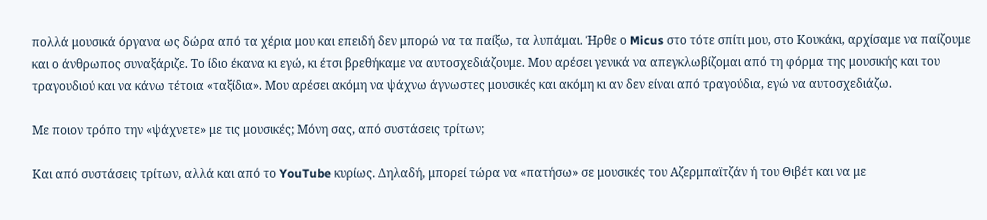πολλά μουσικά όργανα ως δώρα από τα χέρια μου και επειδή δεν μπορώ να τα παίξω, τα λυπάμαι. Ήρθε ο Micus στο τότε σπίτι μου, στο Κουκάκι, αρχίσαμε να παίζουμε και ο άνθρωπος συναξάριζε. Το ίδιο έκανα κι εγώ, κι έτσι βρεθήκαμε να αυτοσχεδιάζουμε. Μου αρέσει γενικά να απεγκλωβίζομαι από τη φόρμα της μουσικής και του τραγουδιού και να κάνω τέτοια «ταξίδια». Μου αρέσει ακόμη να ψάχνω άγνωστες μουσικές και ακόμη κι αν δεν είναι από τραγούδια, εγώ να αυτοσχεδιάζω.

Με ποιον τρόπο την «ψάχνετε» με τις μουσικές; Μόνη σας, από συστάσεις τρίτων;

Και από συστάσεις τρίτων, αλλά και από το YouTube κυρίως. Δηλαδή, μπορεί τώρα να «πατήσω» σε μουσικές του Αζερμπαϊτζάν ή του Θιβέτ και να με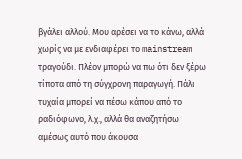βγάλει αλλού. Μου αρέσει να το κάνω, αλλά χωρίς να με ενδιαφέρει το mainstream τραγούδι. Πλέον μπορώ να πω ότι δεν ξέρω τίποτα από τη σύγχρονη παραγωγή. Πάλι τυχαία μπορεί να πέσω κάπου από το ραδιόφωνο, λ.χ., αλλά θα αναζητήσω αμέσως αυτό που άκουσα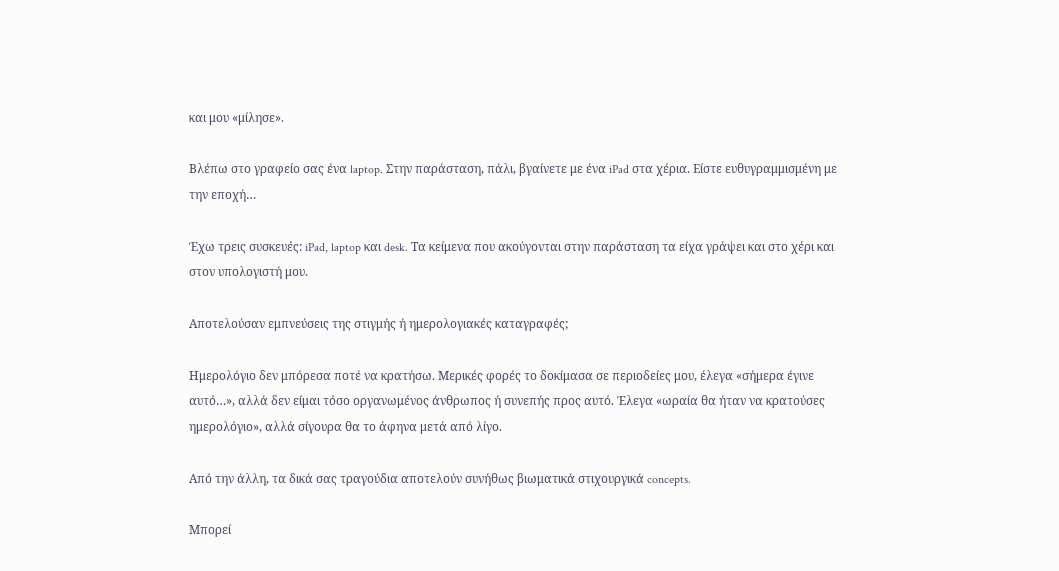και μου «μίλησε».

Βλέπω στο γραφείο σας ένα laptop. Στην παράσταση, πάλι, βγαίνετε με ένα iPad στα χέρια. Είστε ευθυγραμμισμένη με την εποχή…

Έχω τρεις συσκευές: iPad, laptop και desk. Τα κείμενα που ακούγονται στην παράσταση τα είχα γράψει και στο χέρι και στον υπολογιστή μου.

Αποτελούσαν εμπνεύσεις της στιγμής ή ημερολογιακές καταγραφές;

Ημερολόγιο δεν μπόρεσα ποτέ να κρατήσω. Μερικές φορές το δοκίμασα σε περιοδείες μου, έλεγα «σήμερα έγινε αυτό…», αλλά δεν είμαι τόσο οργανωμένος άνθρωπος ή συνεπής προς αυτό. Έλεγα «ωραία θα ήταν να κρατούσες ημερολόγιο», αλλά σίγουρα θα το άφηνα μετά από λίγο.

Από την άλλη, τα δικά σας τραγούδια αποτελούν συνήθως βιωματικά στιχουργικά concepts.

Μπορεί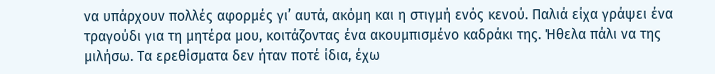να υπάρχουν πολλές αφορμές γι’ αυτά, ακόμη και η στιγμή ενός κενού. Παλιά είχα γράψει ένα τραγούδι για τη μητέρα μου, κοιτάζοντας ένα ακουμπισμένο καδράκι της. Ήθελα πάλι να της μιλήσω. Τα ερεθίσματα δεν ήταν ποτέ ίδια, έχω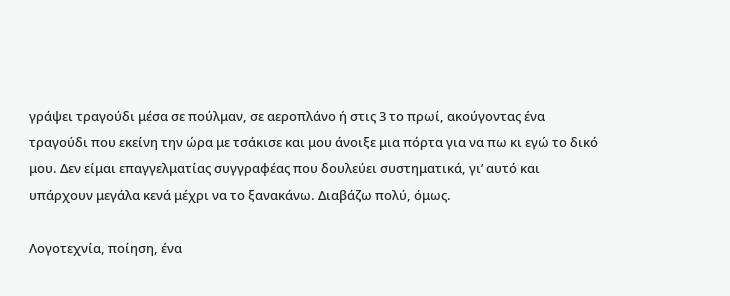γράψει τραγούδι μέσα σε πούλμαν, σε αεροπλάνο ή στις 3 το πρωί, ακούγοντας ένα τραγούδι που εκείνη την ώρα με τσάκισε και μου άνοιξε μια πόρτα για να πω κι εγώ το δικό μου. Δεν είμαι επαγγελματίας συγγραφέας που δουλεύει συστηματικά, γι’ αυτό και υπάρχουν μεγάλα κενά μέχρι να το ξανακάνω. Διαβάζω πολύ, όμως.

Λογοτεχνία, ποίηση, ένα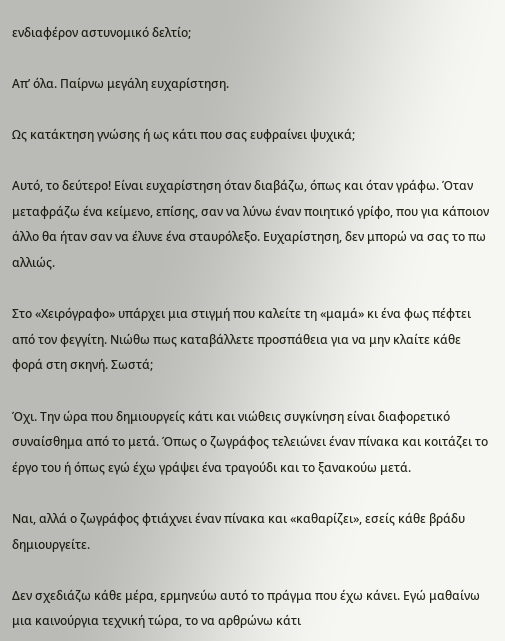ενδιαφέρον αστυνομικό δελτίο;

Απ’ όλα. Παίρνω μεγάλη ευχαρίστηση.

Ως κατάκτηση γνώσης ή ως κάτι που σας ευφραίνει ψυχικά;

Αυτό, το δεύτερο! Είναι ευχαρίστηση όταν διαβάζω, όπως και όταν γράφω. Όταν μεταφράζω ένα κείμενο, επίσης, σαν να λύνω έναν ποιητικό γρίφο, που για κάποιον άλλο θα ήταν σαν να έλυνε ένα σταυρόλεξο. Ευχαρίστηση, δεν μπορώ να σας το πω αλλιώς.

Στο «Χειρόγραφο» υπάρχει μια στιγμή που καλείτε τη «μαμά» κι ένα φως πέφτει από τον φεγγίτη. Νιώθω πως καταβάλλετε προσπάθεια για να μην κλαίτε κάθε φορά στη σκηνή. Σωστά;

Όχι. Την ώρα που δημιουργείς κάτι και νιώθεις συγκίνηση είναι διαφορετικό συναίσθημα από το μετά. Όπως ο ζωγράφος τελειώνει έναν πίνακα και κοιτάζει το έργο του ή όπως εγώ έχω γράψει ένα τραγούδι και το ξανακούω μετά.

Ναι, αλλά ο ζωγράφος φτιάχνει έναν πίνακα και «καθαρίζει», εσείς κάθε βράδυ δημιουργείτε.

Δεν σχεδιάζω κάθε μέρα, ερμηνεύω αυτό το πράγμα που έχω κάνει. Εγώ μαθαίνω μια καινούργια τεχνική τώρα, το να αρθρώνω κάτι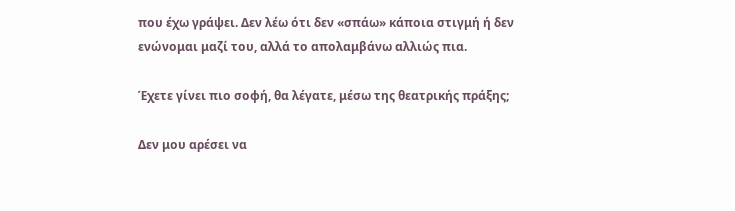που έχω γράψει. Δεν λέω ότι δεν «σπάω» κάποια στιγμή ή δεν ενώνομαι μαζί του, αλλά το απολαμβάνω αλλιώς πια.

Έχετε γίνει πιο σοφή, θα λέγατε, μέσω της θεατρικής πράξης;

Δεν μου αρέσει να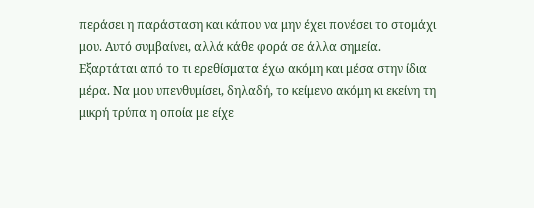περάσει η παράσταση και κάπου να μην έχει πονέσει το στομάχι μου. Αυτό συμβαίνει, αλλά κάθε φορά σε άλλα σημεία. Εξαρτάται από το τι ερεθίσματα έχω ακόμη και μέσα στην ίδια μέρα. Να μου υπενθυμίσει, δηλαδή, το κείμενο ακόμη κι εκείνη τη μικρή τρύπα η οποία με είχε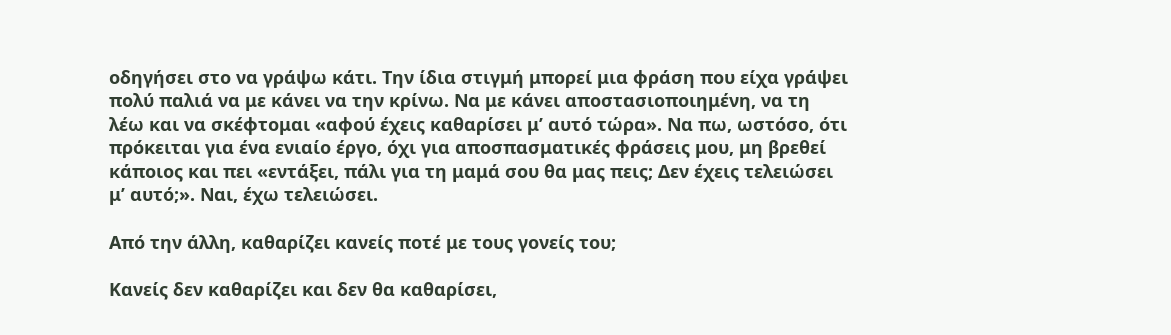οδηγήσει στο να γράψω κάτι. Την ίδια στιγμή μπορεί μια φράση που είχα γράψει πολύ παλιά να με κάνει να την κρίνω. Να με κάνει αποστασιοποιημένη, να τη λέω και να σκέφτομαι «αφού έχεις καθαρίσει μ’ αυτό τώρα». Να πω, ωστόσο, ότι πρόκειται για ένα ενιαίο έργο, όχι για αποσπασματικές φράσεις μου, μη βρεθεί κάποιος και πει «εντάξει, πάλι για τη μαμά σου θα μας πεις; Δεν έχεις τελειώσει μ’ αυτό;». Ναι, έχω τελειώσει.

Από την άλλη, καθαρίζει κανείς ποτέ με τους γονείς του;

Κανείς δεν καθαρίζει και δεν θα καθαρίσει,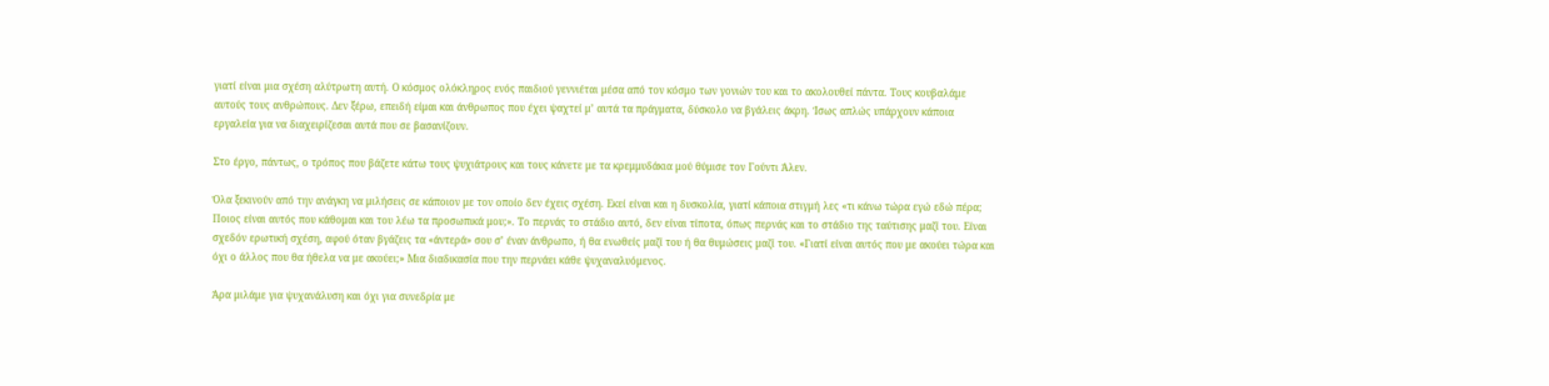γιατί είναι μια σχέση αλύτρωτη αυτή. Ο κόσμος ολόκληρος ενός παιδιού γεννιέται μέσα από τον κόσμο των γονιών του και το ακολουθεί πάντα. Τους κουβαλάμε αυτούς τους ανθρώπους. Δεν ξέρω, επειδή είμαι και άνθρωπος που έχει ψαχτεί μ’ αυτά τα πράγματα, δύσκολο να βγάλεις άκρη. Ίσως απλώς υπάρχουν κάποια εργαλεία για να διαχειρίζεσαι αυτά που σε βασανίζουν.

Στο έργο, πάντως, ο τρόπος που βάζετε κάτω τους ψυχιάτρους και τους κάνετε με τα κρεμμυδάκια μού θύμισε τον Γούντι Άλεν.

Όλα ξεκινούν από την ανάγκη να μιλήσεις σε κάποιον με τον οποίο δεν έχεις σχέση. Εκεί είναι και η δυσκολία, γιατί κάποια στιγμή λες «τι κάνω τώρα εγώ εδώ πέρα; Ποιος είναι αυτός που κάθομαι και του λέω τα προσωπικά μου;». Το περνάς το στάδιο αυτό, δεν είναι τίποτα, όπως περνάς και το στάδιο της ταύτισης μαζί του. Είναι σχεδόν ερωτική σχέση, αφού όταν βγάζεις τα «άντερά» σου σ’ έναν άνθρωπο, ή θα ενωθείς μαζί του ή θα θυμώσεις μαζί του. «Γιατί είναι αυτός που με ακούει τώρα και όχι ο άλλος που θα ήθελα να με ακούει;» Μια διαδικασία που την περνάει κάθε ψυχαναλυόμενος.

Άρα μιλάμε για ψυχανάλυση και όχι για συνεδρία με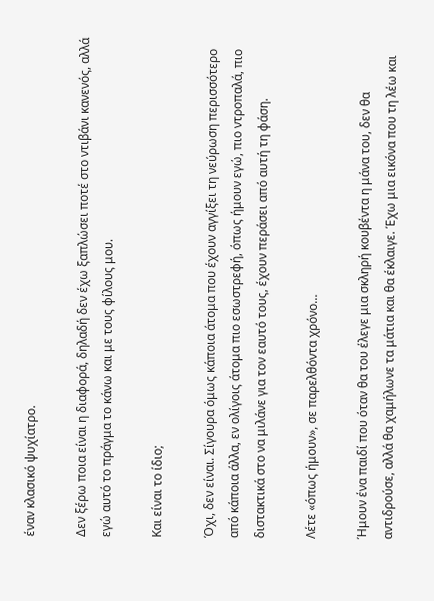έναν κλασικό ψυχίατρο.

Δεν ξέρω ποια είναι η διαφορά, δηλαδή δεν έχω ξαπλώσει ποτέ στο ντιβάνι κανενός, αλλά εγώ αυτό το πράγμα το κάνω και με τους φίλους μου.

Και είναι το ίδιο;

Όχι, δεν είναι. Σίγουρα όμως κάποια άτομα που έχουν αγγίξει τη νεύρωση περισσότερο από κάποια άλλα, εν ολίγοις άτομα πιο εσωστρεφή, όπως ήμουν εγώ, πιο ντροπαλά, πιο διστακτικά στο να μιλάνε για τον εαυτό τους, έχουν περάσει από αυτή τη φάση.

Λέτε «όπως ήμουν», σε παρελθόντα χρόνο…

Ήμουν ένα παιδί που όταν θα του έλεγε μια σκληρή κουβέντα η μάνα του, δεν θα αντιδρούσε, αλλά θα χαμήλωνε τα μάτια και θα έκλαιγε. Έχω μια εικόνα που τη λέω και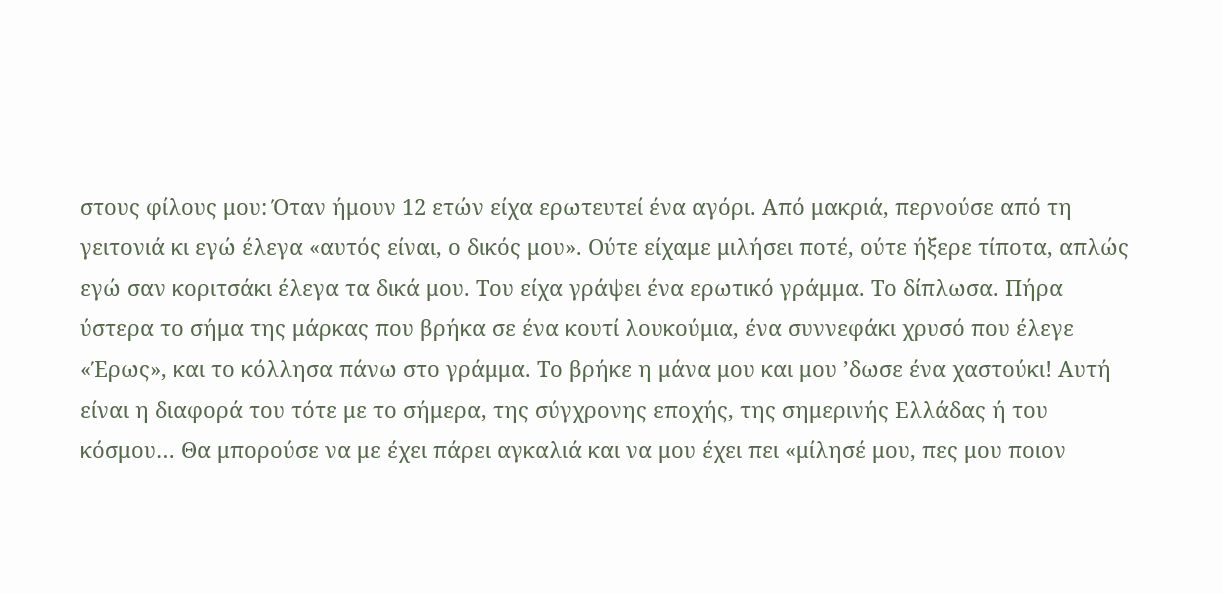στους φίλους μου: Όταν ήμουν 12 ετών είχα ερωτευτεί ένα αγόρι. Από μακριά, περνούσε από τη γειτονιά κι εγώ έλεγα «αυτός είναι, ο δικός μου». Ούτε είχαμε μιλήσει ποτέ, ούτε ήξερε τίποτα, απλώς εγώ σαν κοριτσάκι έλεγα τα δικά μου. Του είχα γράψει ένα ερωτικό γράμμα. Το δίπλωσα. Πήρα ύστερα το σήμα της μάρκας που βρήκα σε ένα κουτί λουκούμια, ένα συννεφάκι χρυσό που έλεγε «Έρως», και το κόλλησα πάνω στο γράμμα. Το βρήκε η μάνα μου και μου ’δωσε ένα χαστούκι! Αυτή είναι η διαφορά του τότε με το σήμερα, της σύγχρονης εποχής, της σημερινής Ελλάδας ή του κόσμου… Θα μπορούσε να με έχει πάρει αγκαλιά και να μου έχει πει «μίλησέ μου, πες μου ποιον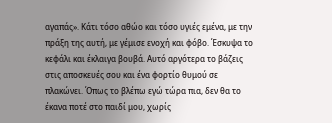αγαπάς». Κάτι τόσο αθώο και τόσο υγιές εμένα, με την πράξη της αυτή, με γέμισε ενοχή και φόβο. Έσκυψα το κεφάλι και έκλαιγα βουβά. Αυτό αργότερα το βάζεις στις αποσκευές σου και ένα φορτίο θυμού σε πλακώνει. Όπως το βλέπω εγώ τώρα πια, δεν θα το έκανα ποτέ στο παιδί μου, χωρίς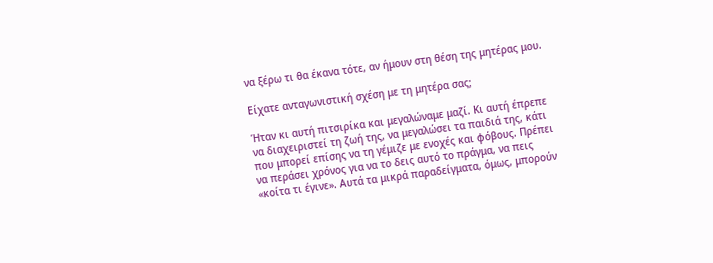να ξέρω τι θα έκανα τότε, αν ήμουν στη θέση της μητέρας μου.

Είχατε ανταγωνιστική σχέση με τη μητέρα σας;

Ήταν κι αυτή πιτσιρίκα και μεγαλώναμε μαζί. Κι αυτή έπρεπε να διαχειριστεί τη ζωή της, να μεγαλώσει τα παιδιά της, κάτι που μπορεί επίσης να τη γέμιζε με ενοχές και φόβους. Πρέπει να περάσει χρόνος για να το δεις αυτό το πράγμα, να πεις «κοίτα τι έγινε». Αυτά τα μικρά παραδείγματα, όμως, μπορούν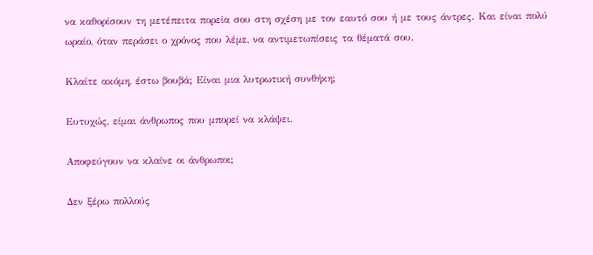να καθορίσουν τη μετέπειτα πορεία σου στη σχέση με τον εαυτό σου ή με τους άντρες. Και είναι πολύ ωραίο, όταν περάσει ο χρόνος που λέμε, να αντιμετωπίσεις τα θέματά σου.

Κλαίτε ακόμη, έστω βουβά; Είναι μια λυτρωτική συνθήκη;

Ευτυχώς, είμαι άνθρωπος που μπορεί να κλάψει.

Αποφεύγουν να κλαίνε οι άνθρωποι;

Δεν ξέρω πολλούς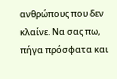ανθρώπους που δεν κλαίνε. Να σας πω, πήγα πρόσφατα και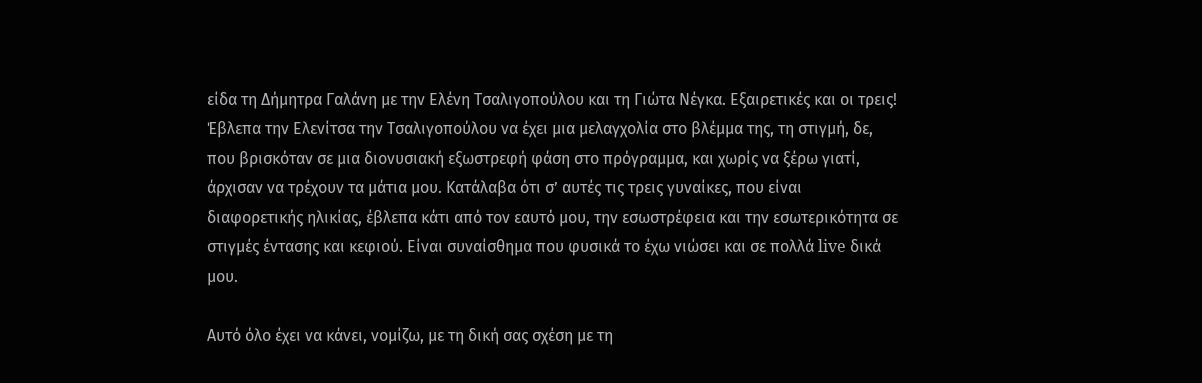είδα τη Δήμητρα Γαλάνη με την Ελένη Τσαλιγοπούλου και τη Γιώτα Νέγκα. Εξαιρετικές και οι τρεις! Έβλεπα την Ελενίτσα την Τσαλιγοπούλου να έχει μια μελαγχολία στο βλέμμα της, τη στιγμή, δε, που βρισκόταν σε μια διονυσιακή εξωστρεφή φάση στο πρόγραμμα, και χωρίς να ξέρω γιατί, άρχισαν να τρέχουν τα μάτια μου. Κατάλαβα ότι σ’ αυτές τις τρεις γυναίκες, που είναι διαφορετικής ηλικίας, έβλεπα κάτι από τον εαυτό μου, την εσωστρέφεια και την εσωτερικότητα σε στιγμές έντασης και κεφιού. Είναι συναίσθημα που φυσικά το έχω νιώσει και σε πολλά live δικά μου.

Αυτό όλο έχει να κάνει, νομίζω, με τη δική σας σχέση με τη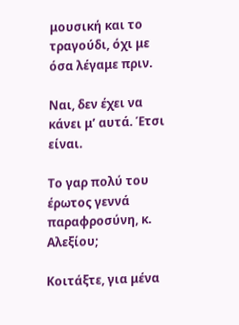μουσική και το τραγούδι, όχι με όσα λέγαμε πριν.

Ναι, δεν έχει να κάνει μ’ αυτά. Έτσι είναι.

Το γαρ πολύ του έρωτος γεννά παραφροσύνη, κ. Αλεξίου;

Κοιτάξτε, για μένα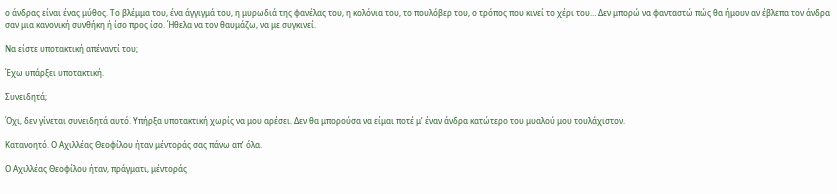ο άνδρας είναι ένας μύθος. Το βλέμμα του, ένα άγγιγμά του, η μυρωδιά της φανέλας του, η κολόνια του, το πουλόβερ του, ο τρόπος που κινεί το χέρι του… Δεν μπορώ να φανταστώ πώς θα ήμουν αν έβλεπα τον άνδρα σαν μια κανονική συνθήκη ή ίσο προς ίσο. Ήθελα να τον θαυμάζω, να με συγκινεί.

Να είστε υποτακτική απέναντί του;

Έχω υπάρξει υποτακτική.

Συνειδητά;

Όχι, δεν γίνεται συνειδητά αυτό. Υπήρξα υποτακτική χωρίς να μου αρέσει. Δεν θα μπορούσα να είμαι ποτέ μ’ έναν άνδρα κατώτερο του μυαλού μου τουλάχιστον.

Κατανοητό. Ο Αχιλλέας Θεοφίλου ήταν μέντοράς σας πάνω απ’ όλα.

Ο Αχιλλέας Θεοφίλου ήταν, πράγματι, μέντοράς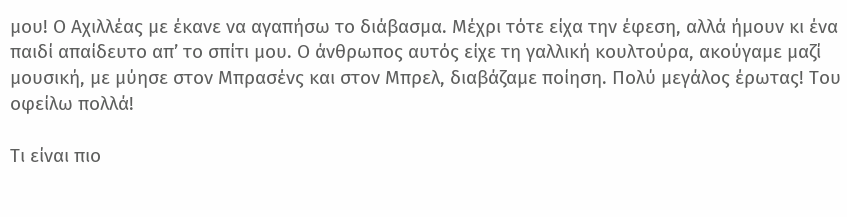μου! Ο Αχιλλέας με έκανε να αγαπήσω το διάβασμα. Μέχρι τότε είχα την έφεση, αλλά ήμουν κι ένα παιδί απαίδευτο απ’ το σπίτι μου. Ο άνθρωπος αυτός είχε τη γαλλική κουλτούρα, ακούγαμε μαζί μουσική, με μύησε στον Μπρασένς και στον Μπρελ, διαβάζαμε ποίηση. Πολύ μεγάλος έρωτας! Του οφείλω πολλά!

Τι είναι πιο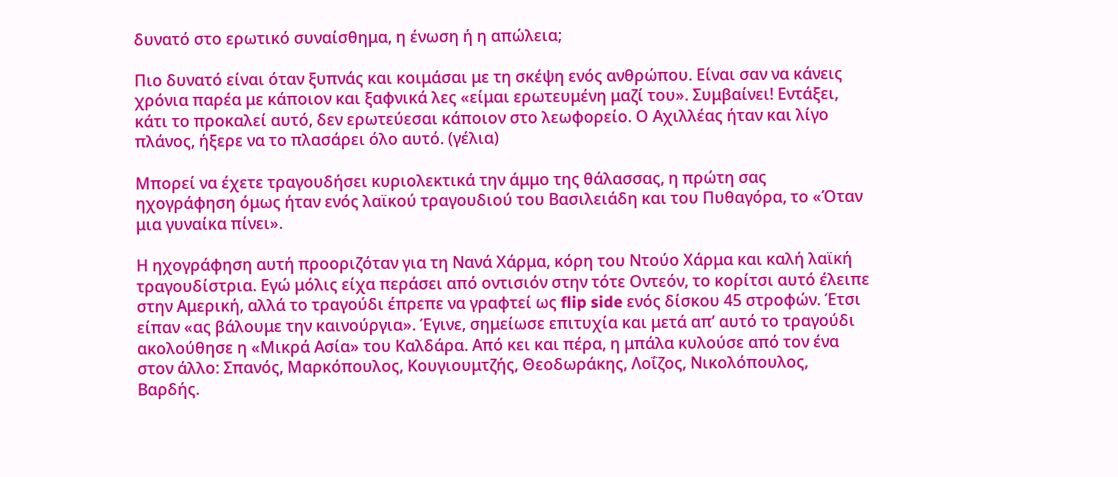δυνατό στο ερωτικό συναίσθημα, η ένωση ή η απώλεια;

Πιο δυνατό είναι όταν ξυπνάς και κοιμάσαι με τη σκέψη ενός ανθρώπου. Είναι σαν να κάνεις χρόνια παρέα με κάποιον και ξαφνικά λες «είμαι ερωτευμένη μαζί του». Συμβαίνει! Εντάξει, κάτι το προκαλεί αυτό, δεν ερωτεύεσαι κάποιον στο λεωφορείο. Ο Αχιλλέας ήταν και λίγο πλάνος, ήξερε να το πλασάρει όλο αυτό. (γέλια)

Μπορεί να έχετε τραγουδήσει κυριολεκτικά την άμμο της θάλασσας, η πρώτη σας ηχογράφηση όμως ήταν ενός λαϊκού τραγουδιού του Βασιλειάδη και του Πυθαγόρα, το «Όταν μια γυναίκα πίνει».

Η ηχογράφηση αυτή προοριζόταν για τη Νανά Χάρμα, κόρη του Ντούο Χάρμα και καλή λαϊκή τραγουδίστρια. Εγώ μόλις είχα περάσει από οντισιόν στην τότε Οντεόν, το κορίτσι αυτό έλειπε στην Αμερική, αλλά το τραγούδι έπρεπε να γραφτεί ως flip side ενός δίσκου 45 στροφών. Έτσι είπαν «ας βάλουμε την καινούργια». Έγινε, σημείωσε επιτυχία και μετά απ’ αυτό το τραγούδι ακολούθησε η «Μικρά Ασία» του Καλδάρα. Από κει και πέρα, η μπάλα κυλούσε από τον ένα στον άλλο: Σπανός, Μαρκόπουλος, Κουγιουμτζής, Θεοδωράκης, Λοΐζος, Νικολόπουλος, Βαρδής.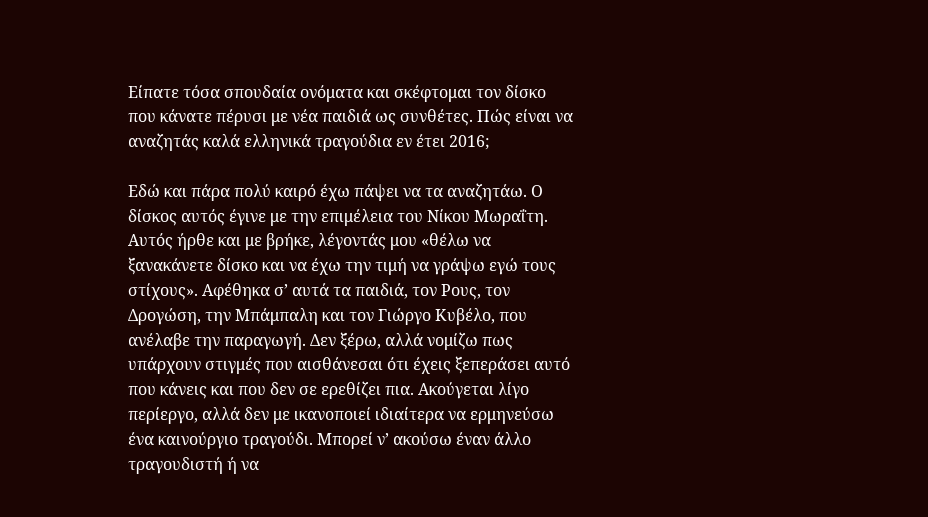Είπατε τόσα σπουδαία ονόματα και σκέφτομαι τον δίσκο που κάνατε πέρυσι με νέα παιδιά ως συνθέτες. Πώς είναι να αναζητάς καλά ελληνικά τραγούδια εν έτει 2016;

Εδώ και πάρα πολύ καιρό έχω πάψει να τα αναζητάω. Ο δίσκος αυτός έγινε με την επιμέλεια του Νίκου Μωραΐτη. Αυτός ήρθε και με βρήκε, λέγοντάς μου «θέλω να ξανακάνετε δίσκο και να έχω την τιμή να γράψω εγώ τους στίχους». Αφέθηκα σ’ αυτά τα παιδιά, τον Ρους, τον Δρογώση, την Μπάμπαλη και τον Γιώργο Κυβέλο, που ανέλαβε την παραγωγή. Δεν ξέρω, αλλά νομίζω πως υπάρχουν στιγμές που αισθάνεσαι ότι έχεις ξεπεράσει αυτό που κάνεις και που δεν σε ερεθίζει πια. Ακούγεται λίγο περίεργο, αλλά δεν με ικανοποιεί ιδιαίτερα να ερμηνεύσω ένα καινούργιο τραγούδι. Μπορεί ν’ ακούσω έναν άλλο τραγουδιστή ή να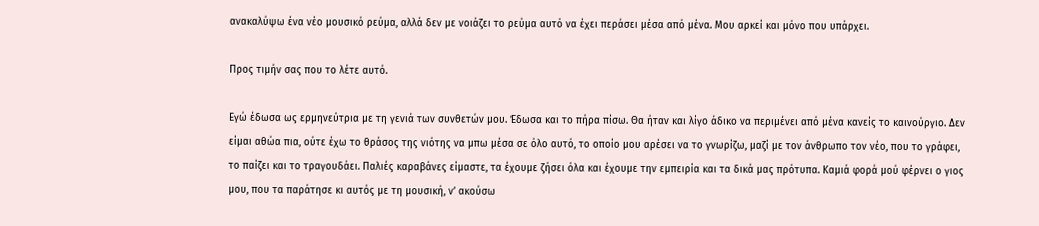ανακαλύψω ένα νέο μουσικό ρεύμα, αλλά δεν με νοιάζει το ρεύμα αυτό να έχει περάσει μέσα από μένα. Μου αρκεί και μόνο που υπάρχει.

Προς τιμήν σας που το λέτε αυτό.

Εγώ έδωσα ως ερμηνεύτρια με τη γενιά των συνθετών μου. Έδωσα και το πήρα πίσω. Θα ήταν και λίγο άδικο να περιμένει από μένα κανείς το καινούργιο. Δεν είμαι αθώα πια, ούτε έχω το θράσος της νιότης να μπω μέσα σε όλο αυτό, το οποίο μου αρέσει να το γνωρίζω, μαζί με τον άνθρωπο τον νέο, που το γράφει, το παίζει και το τραγουδάει. Παλιές καραβάνες είμαστε, τα έχουμε ζήσει όλα και έχουμε την εμπειρία και τα δικά μας πρότυπα. Καμιά φορά μού φέρνει ο γιος μου, που τα παράτησε κι αυτός με τη μουσική, ν’ ακούσω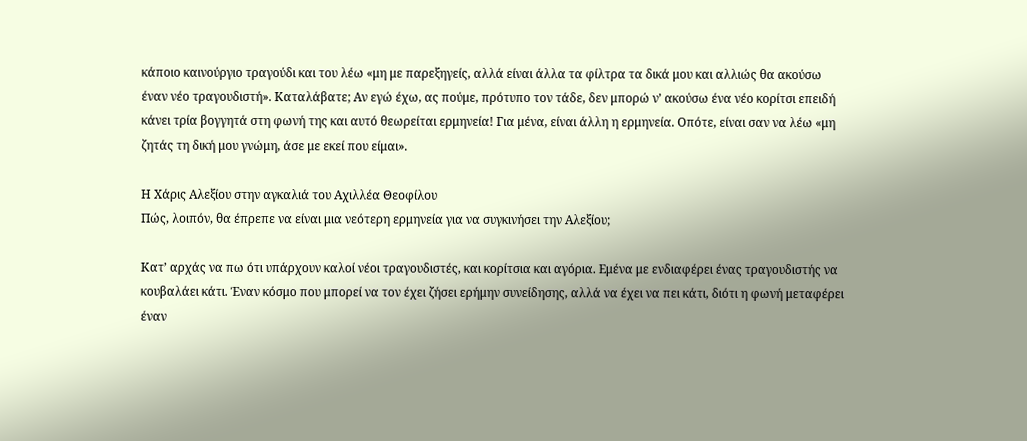κάποιο καινούργιο τραγούδι και του λέω «μη με παρεξηγείς, αλλά είναι άλλα τα φίλτρα τα δικά μου και αλλιώς θα ακούσω έναν νέο τραγουδιστή». Καταλάβατε; Αν εγώ έχω, ας πούμε, πρότυπο τον τάδε, δεν μπορώ ν’ ακούσω ένα νέο κορίτσι επειδή κάνει τρία βογγητά στη φωνή της και αυτό θεωρείται ερμηνεία! Για μένα, είναι άλλη η ερμηνεία. Οπότε, είναι σαν να λέω «μη ζητάς τη δική μου γνώμη, άσε με εκεί που είμαι».

Η Χάρις Αλεξίου στην αγκαλιά του Αχιλλέα Θεοφίλου
Πώς, λοιπόν, θα έπρεπε να είναι μια νεότερη ερμηνεία για να συγκινήσει την Αλεξίου;

Κατ’ αρχάς να πω ότι υπάρχουν καλοί νέοι τραγουδιστές, και κορίτσια και αγόρια. Εμένα με ενδιαφέρει ένας τραγουδιστής να κουβαλάει κάτι. Έναν κόσμο που μπορεί να τον έχει ζήσει ερήμην συνείδησης, αλλά να έχει να πει κάτι, διότι η φωνή μεταφέρει έναν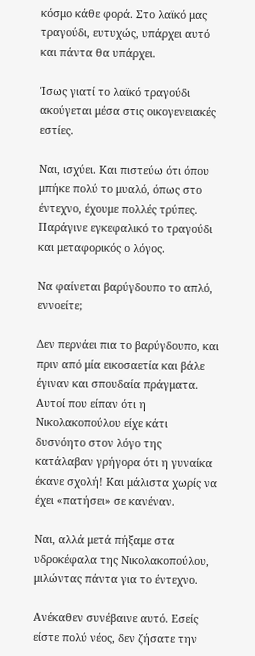κόσμο κάθε φορά. Στο λαϊκό μας τραγούδι, ευτυχώς, υπάρχει αυτό και πάντα θα υπάρχει.

Ίσως γιατί το λαϊκό τραγούδι ακούγεται μέσα στις οικογενειακές εστίες.

Ναι, ισχύει. Και πιστεύω ότι όπου μπήκε πολύ το μυαλό, όπως στο έντεχνο, έχουμε πολλές τρύπες. Παράγινε εγκεφαλικό το τραγούδι και μεταφορικός ο λόγος.

Να φαίνεται βαρύγδουπο το απλό, εννοείτε;

Δεν περνάει πια το βαρύγδουπο, και πριν από μία εικοσαετία και βάλε έγιναν και σπουδαία πράγματα. Αυτοί που είπαν ότι η Νικολακοπούλου είχε κάτι δυσνόητο στον λόγο της κατάλαβαν γρήγορα ότι η γυναίκα έκανε σχολή! Και μάλιστα χωρίς να έχει «πατήσει» σε κανέναν.

Ναι, αλλά μετά πήξαμε στα υδροκέφαλα της Νικολακοπούλου, μιλώντας πάντα για το έντεχνο.

Ανέκαθεν συνέβαινε αυτό. Εσείς είστε πολύ νέος, δεν ζήσατε την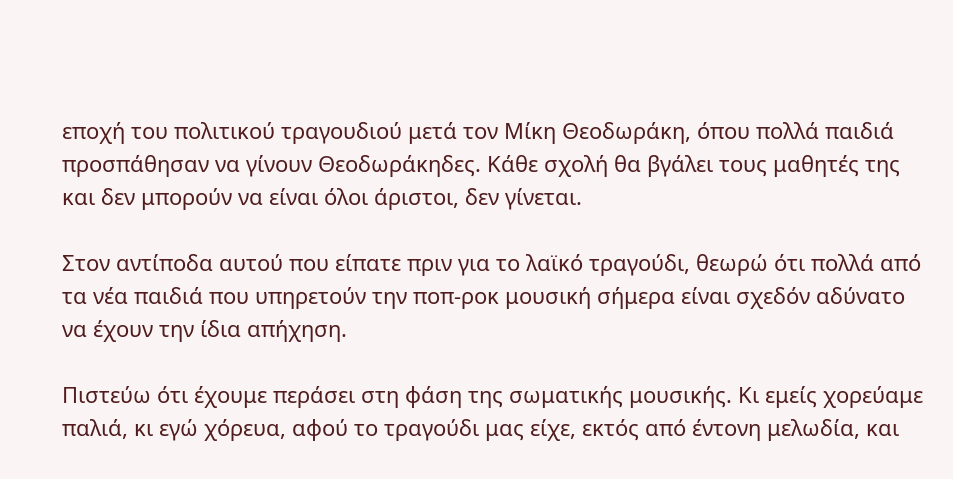εποχή του πολιτικού τραγουδιού μετά τον Μίκη Θεοδωράκη, όπου πολλά παιδιά προσπάθησαν να γίνουν Θεοδωράκηδες. Κάθε σχολή θα βγάλει τους μαθητές της και δεν μπορούν να είναι όλοι άριστοι, δεν γίνεται.

Στον αντίποδα αυτού που είπατε πριν για το λαϊκό τραγούδι, θεωρώ ότι πολλά από τα νέα παιδιά που υπηρετούν την ποπ-ροκ μουσική σήμερα είναι σχεδόν αδύνατο να έχουν την ίδια απήχηση.

Πιστεύω ότι έχουμε περάσει στη φάση της σωματικής μουσικής. Κι εμείς χορεύαμε παλιά, κι εγώ χόρευα, αφού το τραγούδι μας είχε, εκτός από έντονη μελωδία, και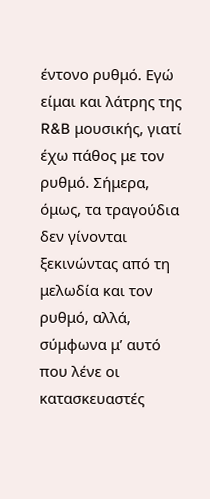έντονο ρυθμό. Εγώ είμαι και λάτρης της R&B μουσικής, γιατί έχω πάθος με τον ρυθμό. Σήμερα, όμως, τα τραγούδια δεν γίνονται ξεκινώντας από τη μελωδία και τον ρυθμό, αλλά, σύμφωνα μ’ αυτό που λένε οι κατασκευαστές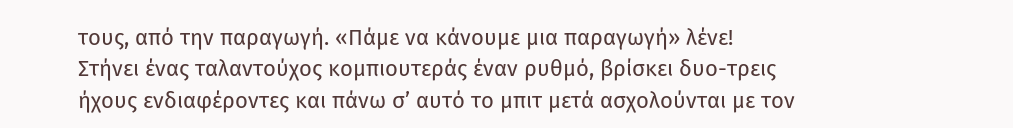τους, από την παραγωγή. «Πάμε να κάνουμε μια παραγωγή» λένε! Στήνει ένας ταλαντούχος κομπιουτεράς έναν ρυθμό, βρίσκει δυο-τρεις ήχους ενδιαφέροντες και πάνω σ’ αυτό το μπιτ μετά ασχολούνται με τον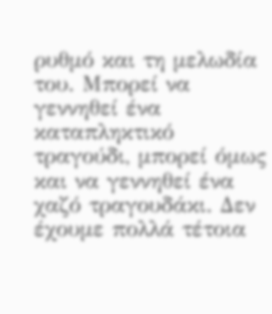ρυθμό και τη μελωδία του. Μπορεί να γεννηθεί ένα καταπληκτικό τραγούδι, μπορεί όμως και να γεννηθεί ένα χαζό τραγουδάκι. Δεν έχουμε πολλά τέτοια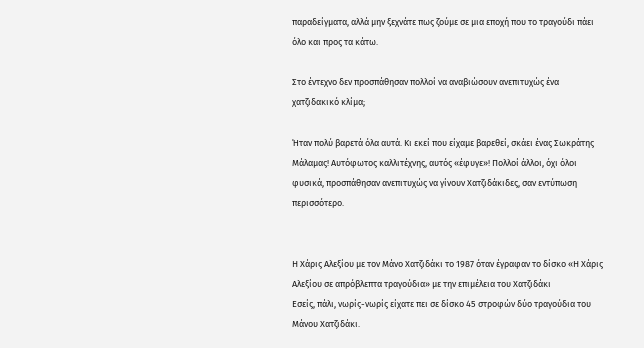παραδείγματα, αλλά μην ξεχνάτε πως ζούμε σε μια εποχή που το τραγούδι πάει όλο και προς τα κάτω.

Στο έντεχνο δεν προσπάθησαν πολλοί να αναβιώσουν ανεπιτυχώς ένα χατζιδακικό κλίμα;

Ήταν πολύ βαρετά όλα αυτά. Κι εκεί που είχαμε βαρεθεί, σκάει ένας Σωκράτης Μάλαμας! Αυτόφωτος καλλιτέχνης, αυτός «έφυγε»! Πολλοί άλλοι, όχι όλοι φυσικά, προσπάθησαν ανεπιτυχώς να γίνουν Χατζιδάκιδες, σαν εντύπωση περισσότερο.


Η Χάρις Αλεξίου με τον Μάνο Χατζιδάκι το 1987 όταν έγραφαν το δίσκο «Η Χάρις Αλεξίου σε απρόβλεπτα τραγούδια» με την επιμέλεια του Χατζιδάκι
Εσείς, πάλι, νωρίς-νωρίς είχατε πει σε δίσκο 45 στροφών δύο τραγούδια του Μάνου Χατζιδάκι.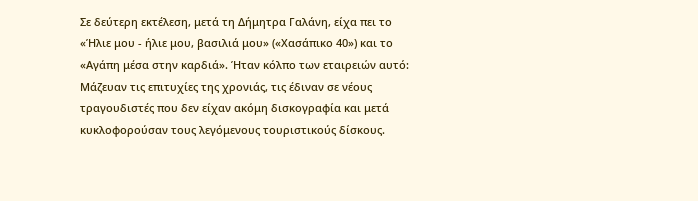Σε δεύτερη εκτέλεση, μετά τη Δήμητρα Γαλάνη, είχα πει το «Ήλιε μου - ήλιε μου, βασιλιά μου» («Χασάπικο 40») και το «Αγάπη μέσα στην καρδιά». Ήταν κόλπο των εταιρειών αυτό: Μάζευαν τις επιτυχίες της χρονιάς, τις έδιναν σε νέους τραγουδιστές που δεν είχαν ακόμη δισκογραφία και μετά κυκλοφορούσαν τους λεγόμενους τουριστικούς δίσκους.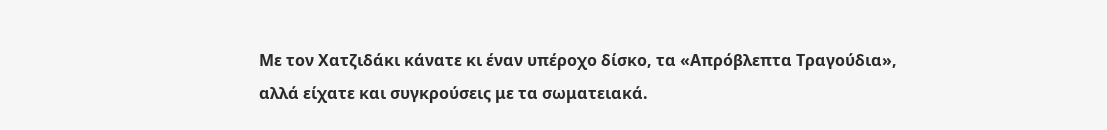Με τον Χατζιδάκι κάνατε κι έναν υπέροχο δίσκο, τα «Απρόβλεπτα Τραγούδια», αλλά είχατε και συγκρούσεις με τα σωματειακά.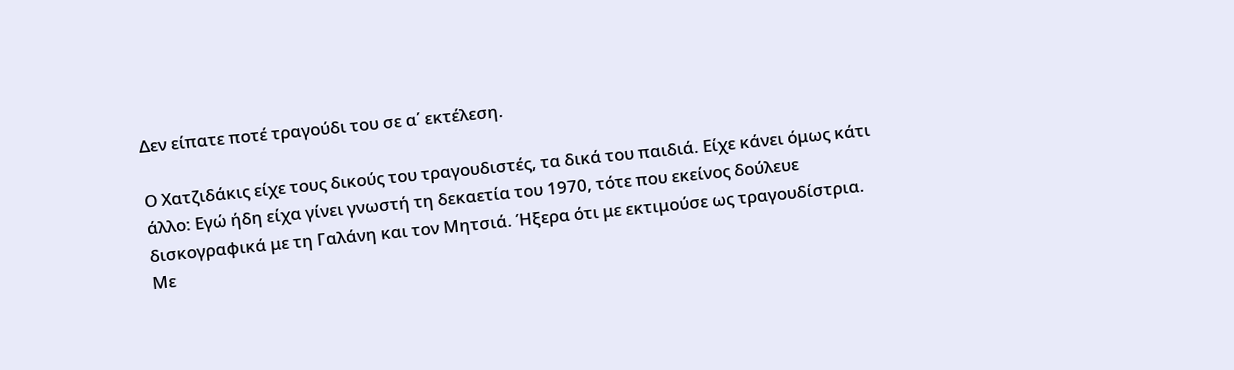Δεν είπατε ποτέ τραγούδι του σε α΄ εκτέλεση.

Ο Χατζιδάκις είχε τους δικούς του τραγουδιστές, τα δικά του παιδιά. Είχε κάνει όμως κάτι άλλο: Εγώ ήδη είχα γίνει γνωστή τη δεκαετία του 1970, τότε που εκείνος δούλευε δισκογραφικά με τη Γαλάνη και τον Μητσιά. Ήξερα ότι με εκτιμούσε ως τραγουδίστρια. Με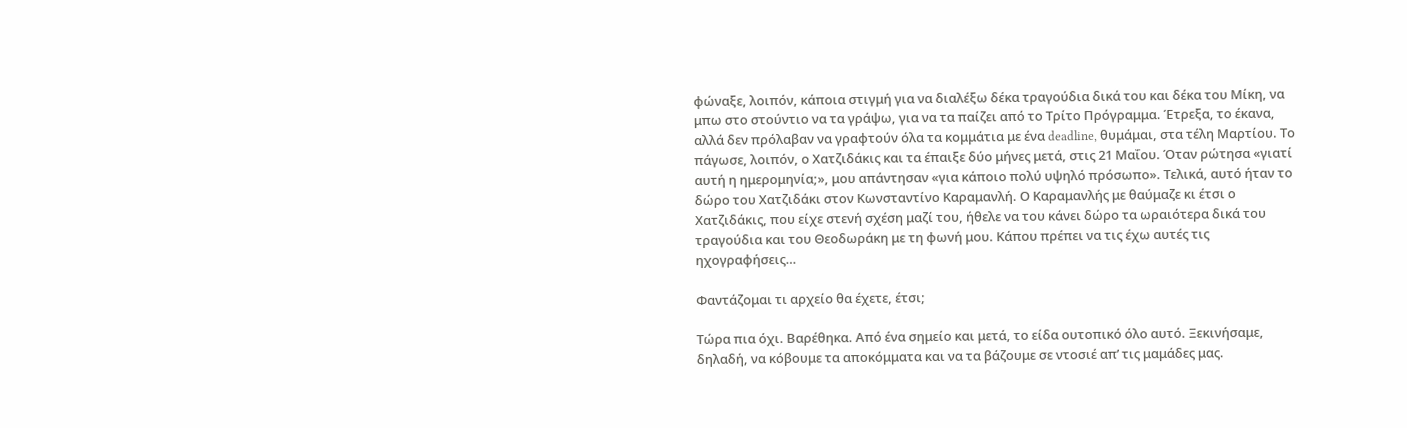φώναξε, λοιπόν, κάποια στιγμή για να διαλέξω δέκα τραγούδια δικά του και δέκα του Μίκη, να μπω στο στούντιο να τα γράψω, για να τα παίζει από το Τρίτο Πρόγραμμα. Έτρεξα, το έκανα, αλλά δεν πρόλαβαν να γραφτούν όλα τα κομμάτια με ένα deadline, θυμάμαι, στα τέλη Μαρτίου. Το πάγωσε, λοιπόν, ο Χατζιδάκις και τα έπαιξε δύο μήνες μετά, στις 21 Μαΐου. Όταν ρώτησα «γιατί αυτή η ημερομηνία;», μου απάντησαν «για κάποιο πολύ υψηλό πρόσωπο». Τελικά, αυτό ήταν το δώρο του Χατζιδάκι στον Κωνσταντίνο Καραμανλή. Ο Καραμανλής με θαύμαζε κι έτσι ο Χατζιδάκις, που είχε στενή σχέση μαζί του, ήθελε να του κάνει δώρο τα ωραιότερα δικά του τραγούδια και του Θεοδωράκη με τη φωνή μου. Κάπου πρέπει να τις έχω αυτές τις ηχογραφήσεις…

Φαντάζομαι τι αρχείο θα έχετε, έτσι;

Τώρα πια όχι. Βαρέθηκα. Από ένα σημείο και μετά, το είδα ουτοπικό όλο αυτό. Ξεκινήσαμε, δηλαδή, να κόβουμε τα αποκόμματα και να τα βάζουμε σε ντοσιέ απ’ τις μαμάδες μας.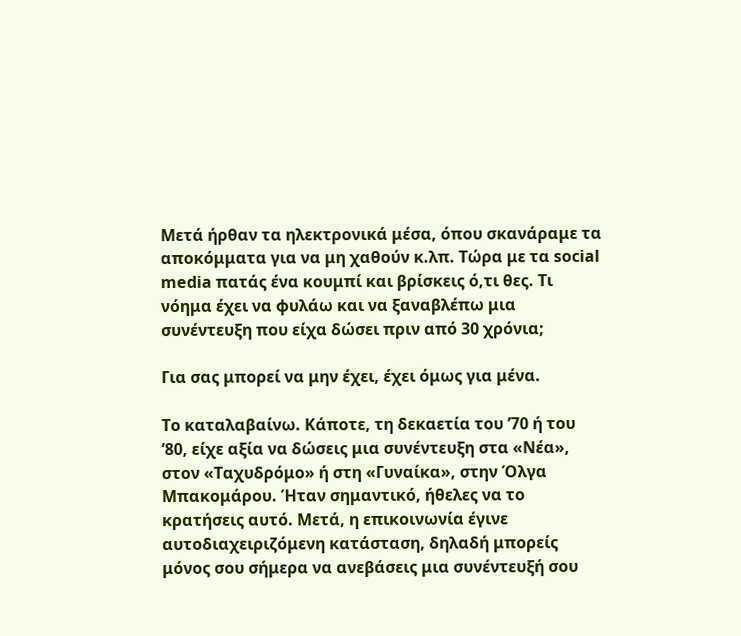Μετά ήρθαν τα ηλεκτρονικά μέσα, όπου σκανάραμε τα αποκόμματα για να μη χαθούν κ.λπ. Τώρα με τα social media πατάς ένα κουμπί και βρίσκεις ό,τι θες. Τι νόημα έχει να φυλάω και να ξαναβλέπω μια συνέντευξη που είχα δώσει πριν από 30 χρόνια;

Για σας μπορεί να μην έχει, έχει όμως για μένα.

Το καταλαβαίνω. Κάποτε, τη δεκαετία του ’70 ή του ’80, είχε αξία να δώσεις μια συνέντευξη στα «Νέα», στον «Ταχυδρόμο» ή στη «Γυναίκα», στην Όλγα Μπακομάρου. Ήταν σημαντικό, ήθελες να το κρατήσεις αυτό. Μετά, η επικοινωνία έγινε αυτοδιαχειριζόμενη κατάσταση, δηλαδή μπορείς μόνος σου σήμερα να ανεβάσεις μια συνέντευξή σου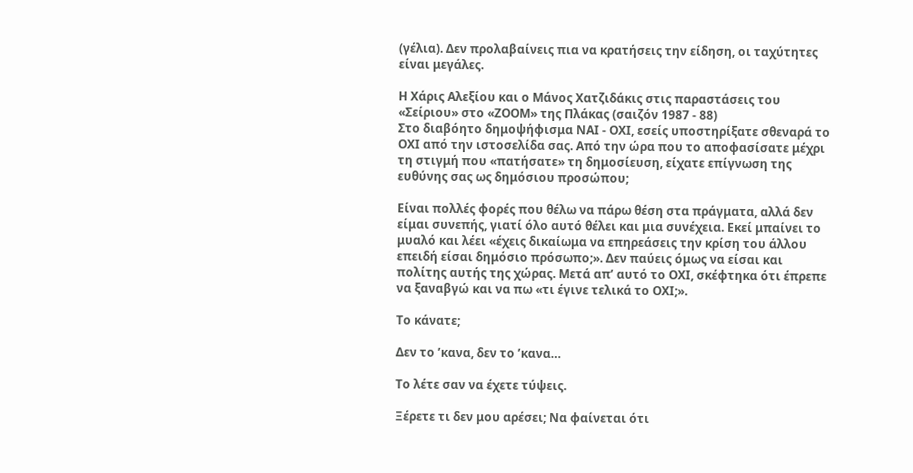(γέλια). Δεν προλαβαίνεις πια να κρατήσεις την είδηση, οι ταχύτητες είναι μεγάλες.

Η Χάρις Αλεξίου και ο Μάνος Χατζιδάκις στις παραστάσεις του «Σείριου» στο «ΖΟΟΜ» της Πλάκας (σαιζόν 1987 - 88)
Στο διαβόητο δημοψήφισμα ΝΑΙ - ΟΧΙ, εσείς υποστηρίξατε σθεναρά το ΟΧΙ από την ιστοσελίδα σας. Από την ώρα που το αποφασίσατε μέχρι τη στιγμή που «πατήσατε» τη δημοσίευση, είχατε επίγνωση της ευθύνης σας ως δημόσιου προσώπου;

Είναι πολλές φορές που θέλω να πάρω θέση στα πράγματα, αλλά δεν είμαι συνεπής, γιατί όλο αυτό θέλει και μια συνέχεια. Εκεί μπαίνει το μυαλό και λέει «έχεις δικαίωμα να επηρεάσεις την κρίση του άλλου επειδή είσαι δημόσιο πρόσωπο;». Δεν παύεις όμως να είσαι και πολίτης αυτής της χώρας. Μετά απ’ αυτό το ΟΧΙ, σκέφτηκα ότι έπρεπε να ξαναβγώ και να πω «τι έγινε τελικά το ΟΧΙ;».

Το κάνατε;

Δεν το ’κανα, δεν το ’κανα…

Το λέτε σαν να έχετε τύψεις.

Ξέρετε τι δεν μου αρέσει; Να φαίνεται ότι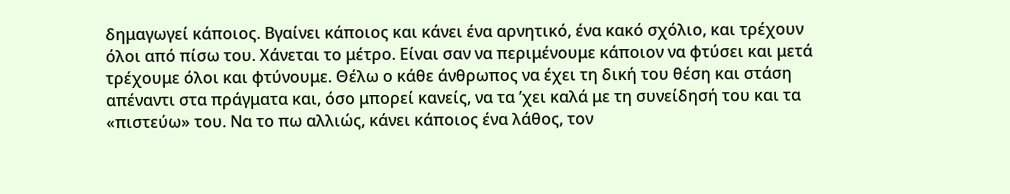δημαγωγεί κάποιος. Βγαίνει κάποιος και κάνει ένα αρνητικό, ένα κακό σχόλιο, και τρέχουν όλοι από πίσω του. Χάνεται το μέτρο. Είναι σαν να περιμένουμε κάποιον να φτύσει και μετά τρέχουμε όλοι και φτύνουμε. Θέλω ο κάθε άνθρωπος να έχει τη δική του θέση και στάση απέναντι στα πράγματα και, όσο μπορεί κανείς, να τα ’χει καλά με τη συνείδησή του και τα «πιστεύω» του. Να το πω αλλιώς, κάνει κάποιος ένα λάθος, τον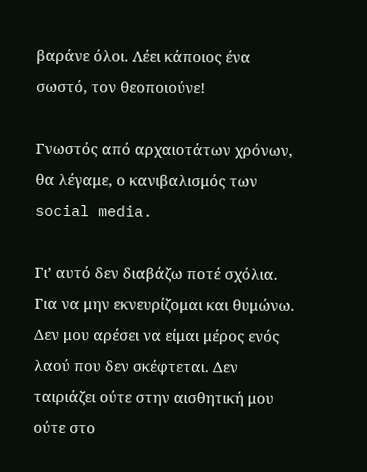βαράνε όλοι. Λέει κάποιος ένα σωστό, τον θεοποιούνε!

Γνωστός από αρχαιοτάτων χρόνων, θα λέγαμε, ο κανιβαλισμός των social media.

Γι’ αυτό δεν διαβάζω ποτέ σχόλια. Για να μην εκνευρίζομαι και θυμώνω. Δεν μου αρέσει να είμαι μέρος ενός λαού που δεν σκέφτεται. Δεν ταιριάζει ούτε στην αισθητική μου ούτε στο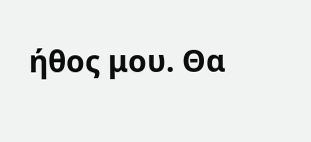ήθος μου. Θα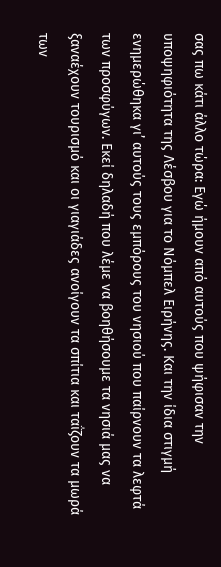σας πω κάτι άλλο τώρα: Εγώ ήμουν από αυτούς που ψήφισαν την υποψηφιότητα της Λέσβου για το Νόμπελ Ειρήνης. Και την ίδια στιγμή ενημερώθηκα γι’ αυτούς τους εμπόρους του νησιού που παίρνουν τα λεφτά των προσφύγων. Εκεί δηλαδή που λέμε να βοηθήσουμε τα νησιά μας να ξαναέχουν τουρισμό και οι γιαγιάδες ανοίγουν τα σπίτια και ταΐζουν τα μωρά των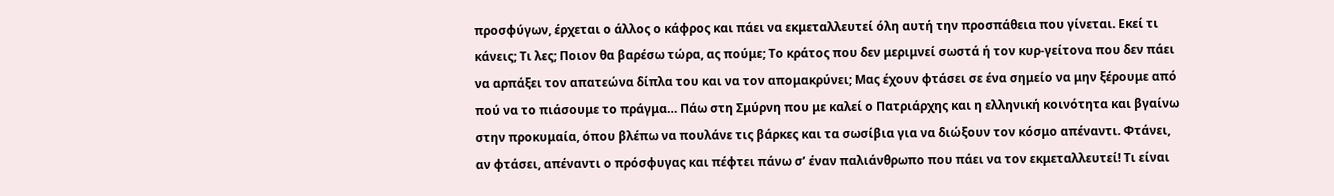προσφύγων, έρχεται ο άλλος ο κάφρος και πάει να εκμεταλλευτεί όλη αυτή την προσπάθεια που γίνεται. Εκεί τι κάνεις; Τι λες; Ποιον θα βαρέσω τώρα, ας πούμε; Το κράτος που δεν μεριμνεί σωστά ή τον κυρ-γείτονα που δεν πάει να αρπάξει τον απατεώνα δίπλα του και να τον απομακρύνει; Μας έχουν φτάσει σε ένα σημείο να μην ξέρουμε από πού να το πιάσουμε το πράγμα… Πάω στη Σμύρνη που με καλεί ο Πατριάρχης και η ελληνική κοινότητα και βγαίνω στην προκυμαία, όπου βλέπω να πουλάνε τις βάρκες και τα σωσίβια για να διώξουν τον κόσμο απέναντι. Φτάνει, αν φτάσει, απέναντι ο πρόσφυγας και πέφτει πάνω σ’ έναν παλιάνθρωπο που πάει να τον εκμεταλλευτεί! Τι είναι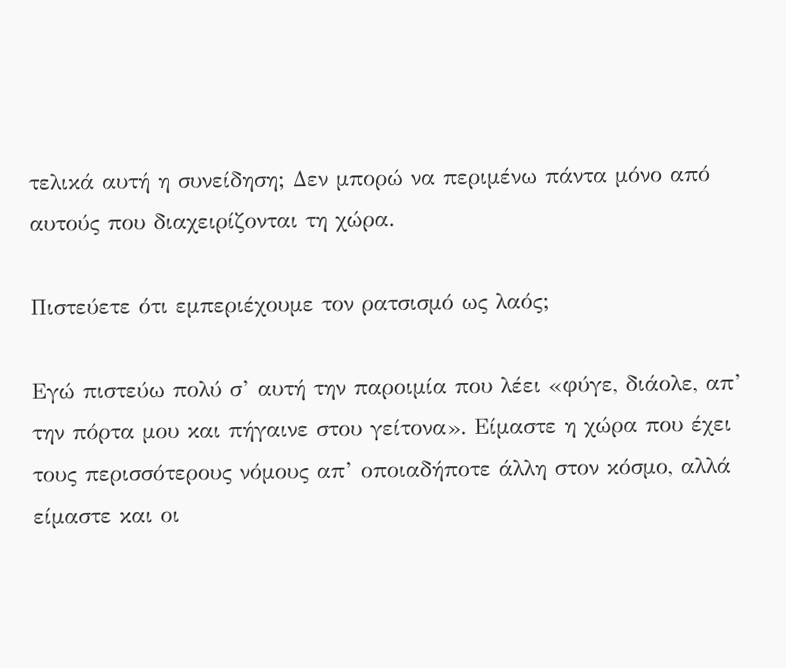τελικά αυτή η συνείδηση; Δεν μπορώ να περιμένω πάντα μόνο από αυτούς που διαχειρίζονται τη χώρα.

Πιστεύετε ότι εμπεριέχουμε τον ρατσισμό ως λαός;

Εγώ πιστεύω πολύ σ’ αυτή την παροιμία που λέει «φύγε, διάολε, απ’ την πόρτα μου και πήγαινε στου γείτονα». Είμαστε η χώρα που έχει τους περισσότερους νόμους απ’ οποιαδήποτε άλλη στον κόσμο, αλλά είμαστε και οι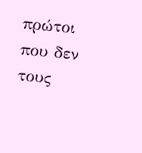πρώτοι που δεν τους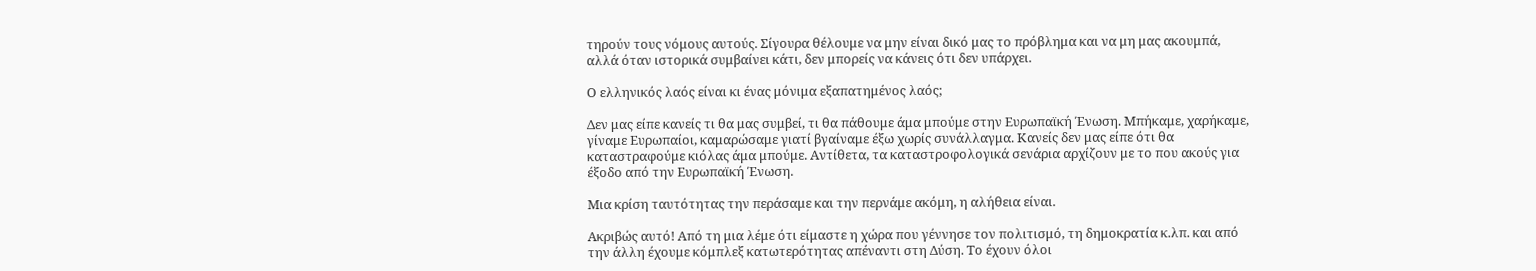τηρούν τους νόμους αυτούς. Σίγουρα θέλουμε να μην είναι δικό μας το πρόβλημα και να μη μας ακουμπά, αλλά όταν ιστορικά συμβαίνει κάτι, δεν μπορείς να κάνεις ότι δεν υπάρχει.

Ο ελληνικός λαός είναι κι ένας μόνιμα εξαπατημένος λαός;

Δεν μας είπε κανείς τι θα μας συμβεί, τι θα πάθουμε άμα μπούμε στην Ευρωπαϊκή Ένωση. Μπήκαμε, χαρήκαμε, γίναμε Ευρωπαίοι, καμαρώσαμε γιατί βγαίναμε έξω χωρίς συνάλλαγμα. Κανείς δεν μας είπε ότι θα καταστραφούμε κιόλας άμα μπούμε. Αντίθετα, τα καταστροφολογικά σενάρια αρχίζουν με το που ακούς για έξοδο από την Ευρωπαϊκή Ένωση.

Μια κρίση ταυτότητας την περάσαμε και την περνάμε ακόμη, η αλήθεια είναι.

Ακριβώς αυτό! Από τη μια λέμε ότι είμαστε η χώρα που γέννησε τον πολιτισμό, τη δημοκρατία κ.λπ. και από την άλλη έχουμε κόμπλεξ κατωτερότητας απέναντι στη Δύση. Το έχουν όλοι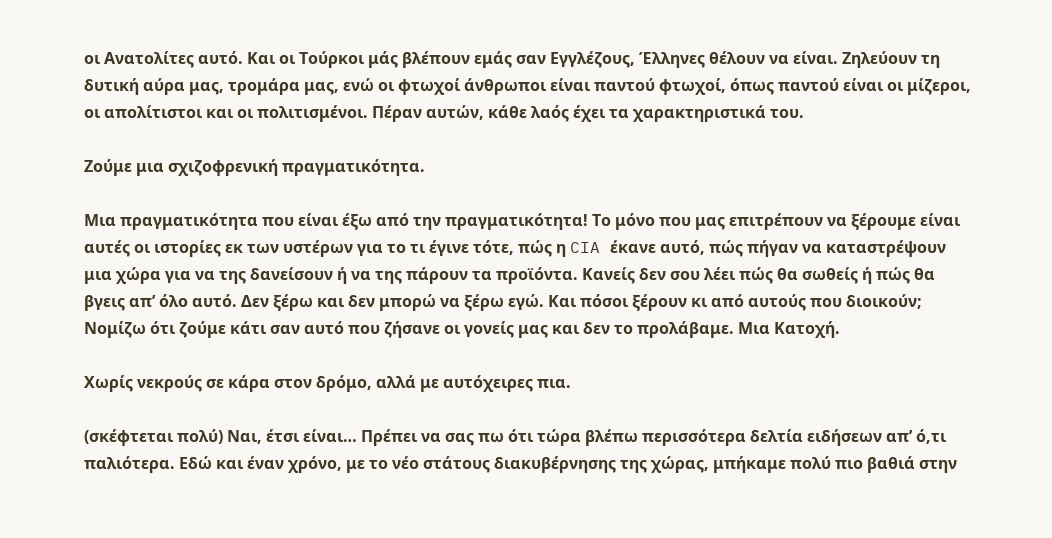οι Ανατολίτες αυτό. Και οι Τούρκοι μάς βλέπουν εμάς σαν Εγγλέζους, Έλληνες θέλουν να είναι. Ζηλεύουν τη δυτική αύρα μας, τρομάρα μας, ενώ οι φτωχοί άνθρωποι είναι παντού φτωχοί, όπως παντού είναι οι μίζεροι, οι απολίτιστοι και οι πολιτισμένοι. Πέραν αυτών, κάθε λαός έχει τα χαρακτηριστικά του.

Ζούμε μια σχιζοφρενική πραγματικότητα.

Μια πραγματικότητα που είναι έξω από την πραγματικότητα! Το μόνο που μας επιτρέπουν να ξέρουμε είναι αυτές οι ιστορίες εκ των υστέρων για το τι έγινε τότε, πώς η CIA έκανε αυτό, πώς πήγαν να καταστρέψουν μια χώρα για να της δανείσουν ή να της πάρουν τα προϊόντα. Κανείς δεν σου λέει πώς θα σωθείς ή πώς θα βγεις απ’ όλο αυτό. Δεν ξέρω και δεν μπορώ να ξέρω εγώ. Και πόσοι ξέρουν κι από αυτούς που διοικούν; Νομίζω ότι ζούμε κάτι σαν αυτό που ζήσανε οι γονείς μας και δεν το προλάβαμε. Μια Κατοχή.

Χωρίς νεκρούς σε κάρα στον δρόμο, αλλά με αυτόχειρες πια.

(σκέφτεται πολύ) Ναι, έτσι είναι… Πρέπει να σας πω ότι τώρα βλέπω περισσότερα δελτία ειδήσεων απ’ ό,τι παλιότερα. Εδώ και έναν χρόνο, με το νέο στάτους διακυβέρνησης της χώρας, μπήκαμε πολύ πιο βαθιά στην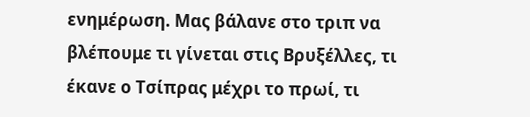ενημέρωση. Μας βάλανε στο τριπ να βλέπουμε τι γίνεται στις Βρυξέλλες, τι έκανε ο Τσίπρας μέχρι το πρωί, τι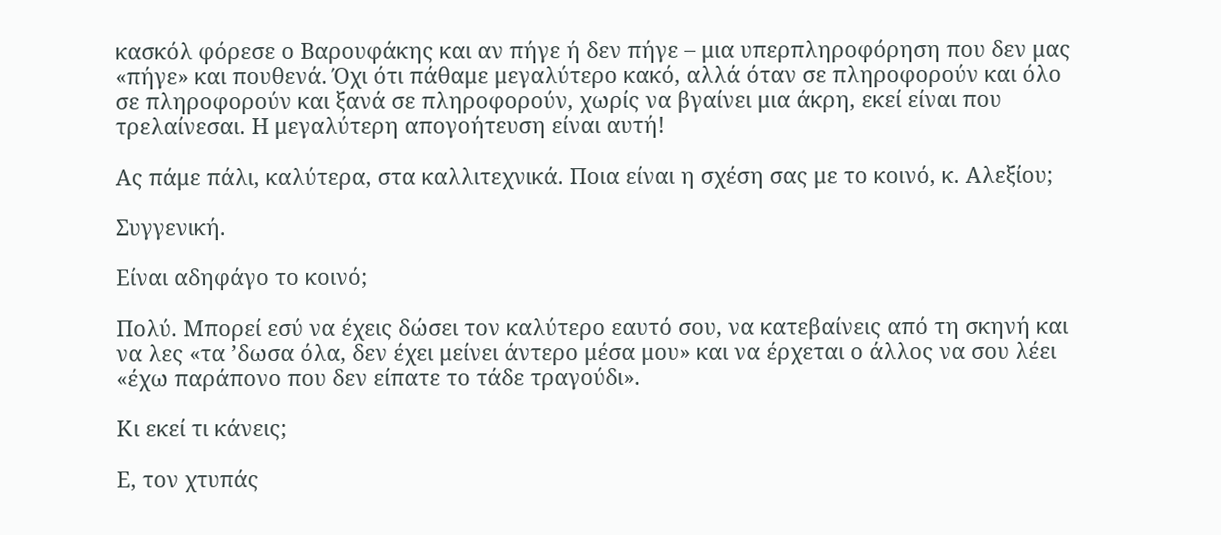κασκόλ φόρεσε ο Βαρουφάκης και αν πήγε ή δεν πήγε – μια υπερπληροφόρηση που δεν μας «πήγε» και πουθενά. Όχι ότι πάθαμε μεγαλύτερο κακό, αλλά όταν σε πληροφορούν και όλο σε πληροφορούν και ξανά σε πληροφορούν, χωρίς να βγαίνει μια άκρη, εκεί είναι που τρελαίνεσαι. Η μεγαλύτερη απογοήτευση είναι αυτή!

Ας πάμε πάλι, καλύτερα, στα καλλιτεχνικά. Ποια είναι η σχέση σας με το κοινό, κ. Αλεξίου;

Συγγενική.

Είναι αδηφάγο το κοινό;

Πολύ. Μπορεί εσύ να έχεις δώσει τον καλύτερο εαυτό σου, να κατεβαίνεις από τη σκηνή και να λες «τα ’δωσα όλα, δεν έχει μείνει άντερο μέσα μου» και να έρχεται ο άλλος να σου λέει «έχω παράπονο που δεν είπατε το τάδε τραγούδι».

Κι εκεί τι κάνεις;

Ε, τον χτυπάς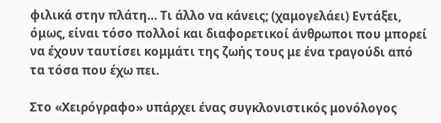φιλικά στην πλάτη… Τι άλλο να κάνεις; (χαμογελάει) Εντάξει, όμως, είναι τόσο πολλοί και διαφορετικοί άνθρωποι που μπορεί να έχουν ταυτίσει κομμάτι της ζωής τους με ένα τραγούδι από τα τόσα που έχω πει.

Στο «Χειρόγραφο» υπάρχει ένας συγκλονιστικός μονόλογος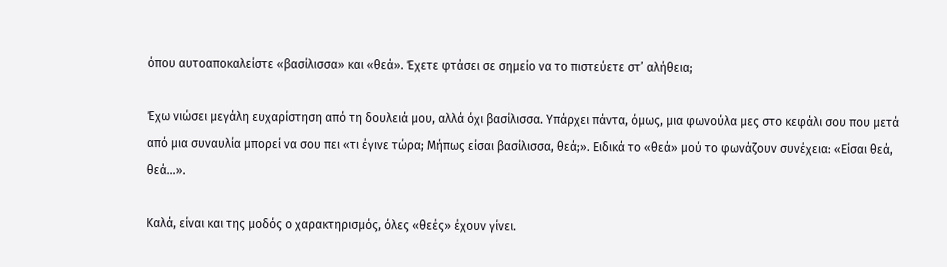όπου αυτοαποκαλείστε «βασίλισσα» και «θεά». Έχετε φτάσει σε σημείο να το πιστεύετε στ’ αλήθεια;

Έχω νιώσει μεγάλη ευχαρίστηση από τη δουλειά μου, αλλά όχι βασίλισσα. Υπάρχει πάντα, όμως, μια φωνούλα μες στο κεφάλι σου που μετά από μια συναυλία μπορεί να σου πει «τι έγινε τώρα; Μήπως είσαι βασίλισσα, θεά;». Ειδικά το «θεά» μού το φωνάζουν συνέχεια: «Είσαι θεά, θεά…».

Καλά, είναι και της μοδός ο χαρακτηρισμός, όλες «θεές» έχουν γίνει.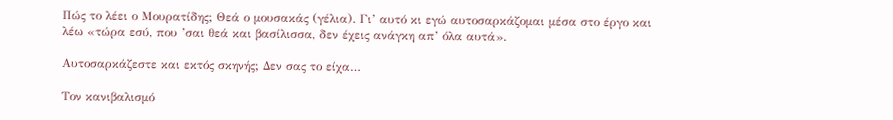Πώς το λέει ο Μουρατίδης; Θεά ο μουσακάς (γέλια). Γι’ αυτό κι εγώ αυτοσαρκάζομαι μέσα στο έργο και λέω «τώρα εσύ, που ’σαι θεά και βασίλισσα, δεν έχεις ανάγκη απ’ όλα αυτά».

Αυτοσαρκάζεστε και εκτός σκηνής; Δεν σας το είχα…

Τον κανιβαλισμό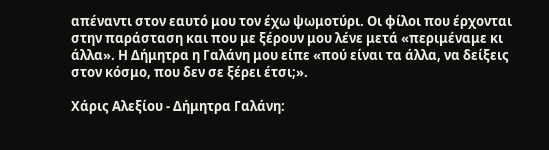απέναντι στον εαυτό μου τον έχω ψωμοτύρι. Οι φίλοι που έρχονται στην παράσταση και που με ξέρουν μου λένε μετά «περιμέναμε κι άλλα». Η Δήμητρα η Γαλάνη μου είπε «πού είναι τα άλλα, να δείξεις στον κόσμο, που δεν σε ξέρει έτσι;».

Χάρις Αλεξίου - Δήμητρα Γαλάνη: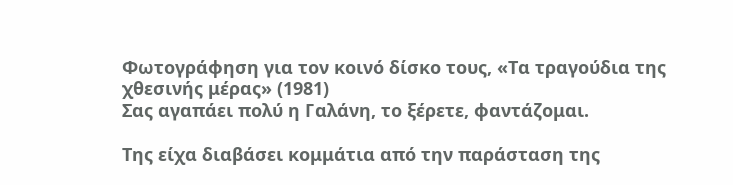Φωτογράφηση για τον κοινό δίσκο τους, «Τα τραγούδια της χθεσινής μέρας» (1981)
Σας αγαπάει πολύ η Γαλάνη, το ξέρετε, φαντάζομαι.

Της είχα διαβάσει κομμάτια από την παράσταση της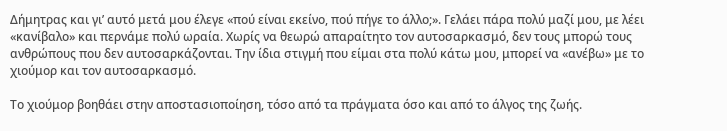Δήμητρας και γι’ αυτό μετά μου έλεγε «πού είναι εκείνο, πού πήγε το άλλο;». Γελάει πάρα πολύ μαζί μου, με λέει «κανίβαλο» και περνάμε πολύ ωραία. Χωρίς να θεωρώ απαραίτητο τον αυτοσαρκασμό, δεν τους μπορώ τους ανθρώπους που δεν αυτοσαρκάζονται. Την ίδια στιγμή που είμαι στα πολύ κάτω μου, μπορεί να «ανέβω» με το χιούμορ και τον αυτοσαρκασμό.

Το χιούμορ βοηθάει στην αποστασιοποίηση, τόσο από τα πράγματα όσο και από το άλγος της ζωής.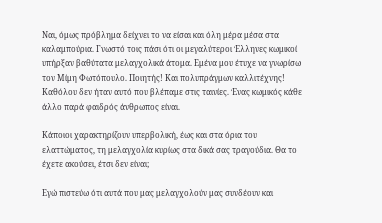Ναι, όμως πρόβλημα δείχνει το να είσαι και όλη μέρα μέσα στα καλαμπούρια. Γνωστό τοις πάσι ότι οι μεγαλύτεροι Έλληνες κωμικοί υπήρξαν βαθύτατα μελαγχολικά άτομα. Εμένα μου έτυχε να γνωρίσω τον Μίμη Φωτόπουλο. Ποιητής! Και πολυπράγμων καλλιτέχνης! Καθόλου δεν ήταν αυτό που βλέπαμε στις ταινίες. Ένας κωμικός κάθε άλλο παρά φαιδρός άνθρωπος είναι.

Κάποιοι χαρακτηρίζουν υπερβολική, έως και στα όρια του ελαττώματος, τη μελαγχολία κυρίως στα δικά σας τραγούδια. Θα το έχετε ακούσει, έτσι δεν είναι;

Εγώ πιστεύω ότι αυτά που μας μελαγχολούν μας συνδέουν και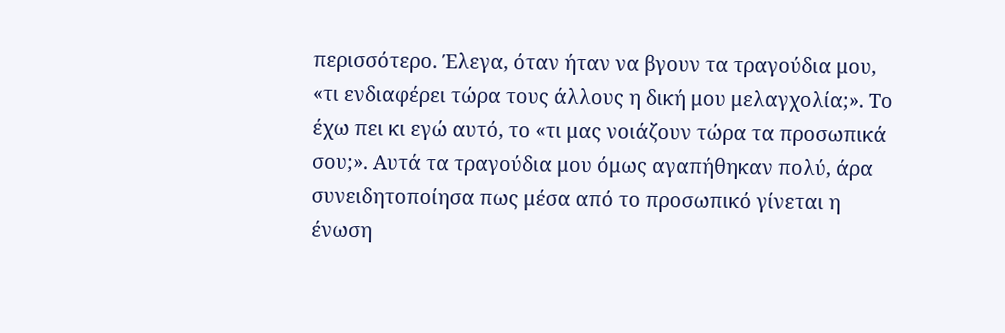περισσότερο. Έλεγα, όταν ήταν να βγουν τα τραγούδια μου, «τι ενδιαφέρει τώρα τους άλλους η δική μου μελαγχολία;». Το έχω πει κι εγώ αυτό, το «τι μας νοιάζουν τώρα τα προσωπικά σου;». Αυτά τα τραγούδια μου όμως αγαπήθηκαν πολύ, άρα συνειδητοποίησα πως μέσα από το προσωπικό γίνεται η ένωση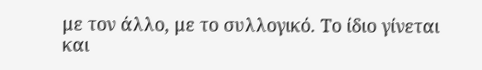με τον άλλο, με το συλλογικό. Το ίδιο γίνεται και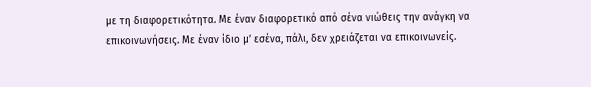με τη διαφορετικότητα. Με έναν διαφορετικό από σένα νιώθεις την ανάγκη να επικοινωνήσεις. Με έναν ίδιο μ’ εσένα, πάλι, δεν χρειάζεται να επικοινωνείς.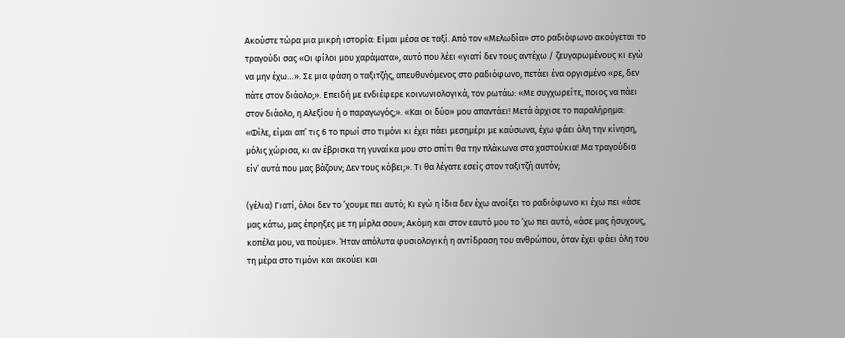Ακούστε τώρα μια μικρή ιστορία: Είμαι μέσα σε ταξί. Από τον «Μελωδία» στο ραδιόφωνο ακούγεται το τραγούδι σας «Οι φίλοι μου χαράματα», αυτό που λέει «γιατί δεν τους αντέχω / ζευγαρωμένους κι εγώ να μην έχω…». Σε μια φάση ο ταξιτζής, απευθυνόμενος στο ραδιόφωνο, πετάει ένα οργισμένο «ρε, δεν πάτε στον διάολο;». Επειδή με ενδιέφερε κοινωνιολογικά, τον ρωτάω: «Με συγχωρείτε, ποιος να πάει στον διάολο, η Αλεξίου ή ο παραγωγός;». «Και οι δύο» μου απαντάει! Μετά άρχισε το παραλήρημα: «Φίλε, είμαι απ’ τις 6 το πρωί στο τιμόνι κι έχει πάει μεσημέρι με καύσωνα, έχω φάει όλη την κίνηση, μόλις χώρισα, κι αν έβρισκα τη γυναίκα μου στο σπίτι θα την πλάκωνα στα χαστούκια! Μα τραγούδια είν’ αυτά που μας βάζουν; Δεν τους κόβει;». Τι θα λέγατε εσείς στον ταξιτζή αυτόν;

(γέλια) Γιατί, όλοι δεν το ’χουμε πει αυτό; Κι εγώ η ίδια δεν έχω ανοίξει το ραδιόφωνο κι έχω πει «άσε μας κάτω, μας έπρηξες με τη μίρλα σου»; Ακόμη και στον εαυτό μου το ’χω πει αυτό, «άσε μας ήσυχους, κοπέλα μου, να πούμε». Ήταν απόλυτα φυσιολογική η αντίδραση του ανθρώπου, όταν έχει φάει όλη του τη μέρα στο τιμόνι και ακούει και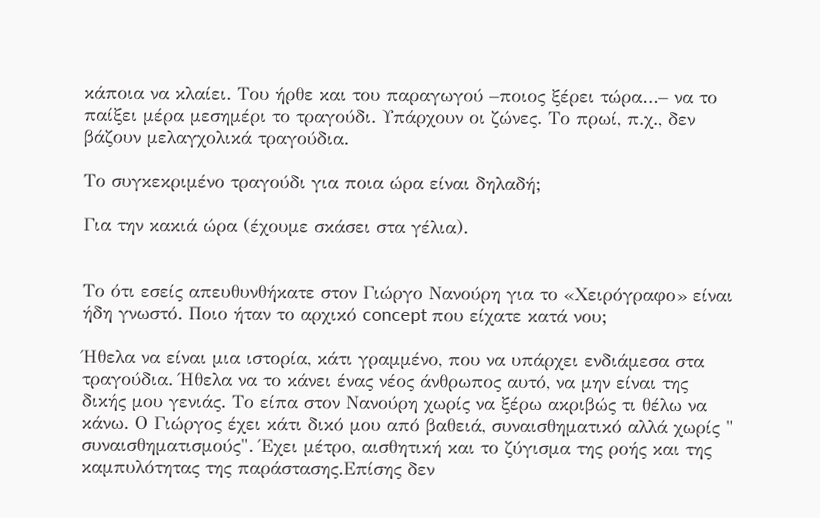κάποια να κλαίει. Του ήρθε και του παραγωγού –ποιος ξέρει τώρα…– να το παίξει μέρα μεσημέρι το τραγούδι. Υπάρχουν οι ζώνες. Το πρωί, π.χ., δεν βάζουν μελαγχολικά τραγούδια.

Το συγκεκριμένο τραγούδι για ποια ώρα είναι δηλαδή;

Για την κακιά ώρα (έχουμε σκάσει στα γέλια).


Το ότι εσείς απευθυνθήκατε στον Γιώργο Νανούρη για το «Χειρόγραφο» είναι ήδη γνωστό. Ποιο ήταν το αρχικό concept που είχατε κατά νου;

Ήθελα να είναι μια ιστορία, κάτι γραμμένο, που να υπάρχει ενδιάμεσα στα τραγούδια. Ήθελα να το κάνει ένας νέος άνθρωπος αυτό, να μην είναι της δικής μου γενιάς. Το είπα στον Νανούρη χωρίς να ξέρω ακριβώς τι θέλω να κάνω. Ο Γιώργος έχει κάτι δικό μου από βαθειά, συναισθηματικό αλλά χωρίς " συναισθηματισμούς". Έχει μέτρο, αισθητική και το ζύγισμα της ροής και της καμπυλότητας της παράστασης.Επίσης δεν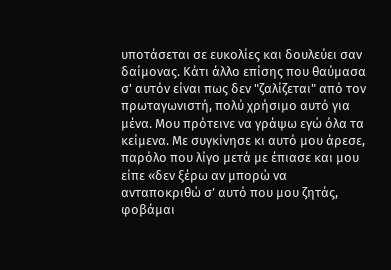υποτάσεται σε ευκολίες και δουλεύει σαν δαίμονας. Κάτι άλλο επίσης που θαύμασα σ' αυτόν είναι πως δεν "ζαλίζεται" από τον πρωταγωνιστή, πολύ χρήσιμο αυτό για μένα. Μου πρότεινε να γράψω εγώ όλα τα κείμενα. Με συγκίνησε κι αυτό μου άρεσε, παρόλο που λίγο μετά με έπιασε και μου είπε «δεν ξέρω αν μπορώ να ανταποκριθώ σ’ αυτό που μου ζητάς, φοβάμαι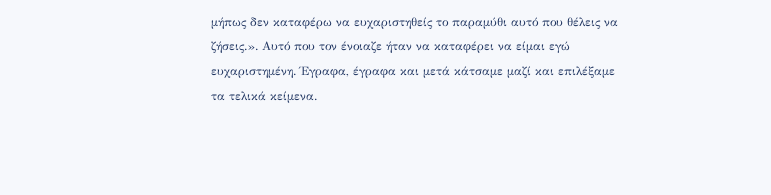μήπως δεν καταφέρω να ευχαριστηθείς το παραμύθι αυτό που θέλεις να ζήσεις.». Αυτό που τον ένοιαζε ήταν να καταφέρει να είμαι εγώ ευχαριστημένη. Έγραφα, έγραφα και μετά κάτσαμε μαζί και επιλέξαμε τα τελικά κείμενα.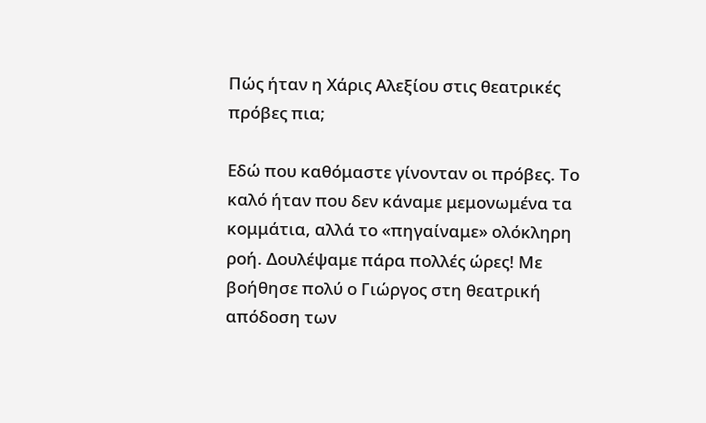Πώς ήταν η Χάρις Αλεξίου στις θεατρικές πρόβες πια;

Εδώ που καθόμαστε γίνονταν οι πρόβες. Το καλό ήταν που δεν κάναμε μεμονωμένα τα κομμάτια, αλλά το «πηγαίναμε» ολόκληρη ροή. Δουλέψαμε πάρα πολλές ώρες! Με βοήθησε πολύ ο Γιώργος στη θεατρική απόδοση των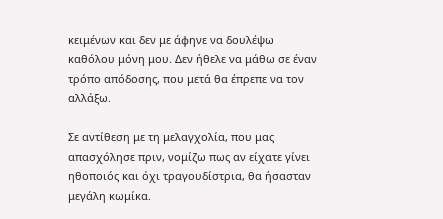κειμένων και δεν με άφηνε να δουλέψω καθόλου μόνη μου. Δεν ήθελε να μάθω σε έναν τρόπο απόδοσης, που μετά θα έπρεπε να τον αλλάξω.

Σε αντίθεση με τη μελαγχολία, που μας απασχόλησε πριν, νομίζω πως αν είχατε γίνει ηθοποιός και όχι τραγουδίστρια, θα ήσασταν μεγάλη κωμίκα.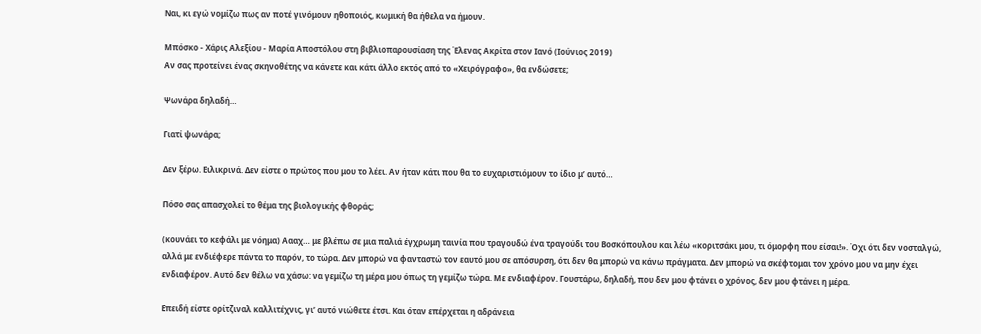Ναι, κι εγώ νομίζω πως αν ποτέ γινόμουν ηθοποιός, κωμική θα ήθελα να ήμουν.

Μπόσκο - Χάρις Αλεξίου - Μαρία Αποστόλου στη βιβλιοπαρουσίαση της Έλενας Ακρίτα στον Ιανό (Ιούνιος 2019)
Αν σας προτείνει ένας σκηνοθέτης να κάνετε και κάτι άλλο εκτός από το «Χειρόγραφο», θα ενδώσετε;

Ψωνάρα δηλαδή…

Γιατί ψωνάρα;

Δεν ξέρω. Ειλικρινά. Δεν είστε ο πρώτος που μου το λέει. Αν ήταν κάτι που θα το ευχαριστιόμουν το ίδιο μ’ αυτό…

Πόσο σας απασχολεί το θέμα της βιολογικής φθοράς;

(κουνάει το κεφάλι με νόημα) Αααχ… με βλέπω σε μια παλιά έγχρωμη ταινία που τραγουδώ ένα τραγούδι του Βοσκόπουλου και λέω «κοριτσάκι μου, τι όμορφη που είσαι!». Όχι ότι δεν νοσταλγώ, αλλά με ενδιέφερε πάντα το παρόν, το τώρα. Δεν μπορώ να φανταστώ τον εαυτό μου σε απόσυρση, ότι δεν θα μπορώ να κάνω πράγματα. Δεν μπορώ να σκέφτομαι τον χρόνο μου να μην έχει ενδιαφέρον. Αυτό δεν θέλω να χάσω: να γεμίζω τη μέρα μου όπως τη γεμίζω τώρα. Με ενδιαφέρον. Γουστάρω, δηλαδή, που δεν μου φτάνει ο χρόνος, δεν μου φτάνει η μέρα.

Επειδή είστε ορίτζιναλ καλλιτέχνις, γι’ αυτό νιώθετε έτσι. Και όταν επέρχεται η αδράνεια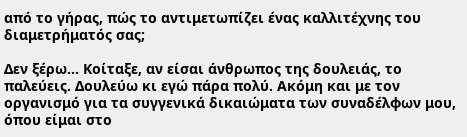από το γήρας, πώς το αντιμετωπίζει ένας καλλιτέχνης του διαμετρήματός σας;

Δεν ξέρω… Κοίταξε, αν είσαι άνθρωπος της δουλειάς, το παλεύεις. Δουλεύω κι εγώ πάρα πολύ. Ακόμη και με τον οργανισμό για τα συγγενικά δικαιώματα των συναδέλφων μου, όπου είμαι στο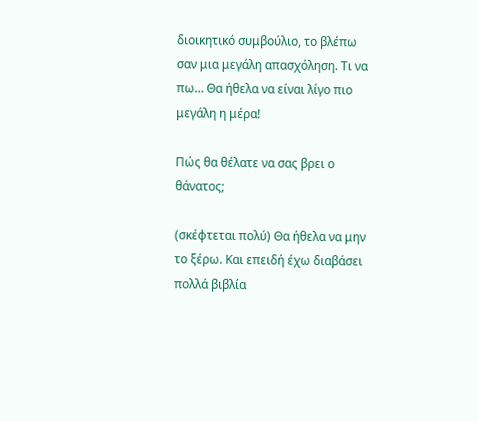διοικητικό συμβούλιο, το βλέπω σαν μια μεγάλη απασχόληση. Τι να πω… Θα ήθελα να είναι λίγο πιο μεγάλη η μέρα!

Πώς θα θέλατε να σας βρει ο θάνατος;

(σκέφτεται πολύ) Θα ήθελα να μην το ξέρω. Και επειδή έχω διαβάσει πολλά βιβλία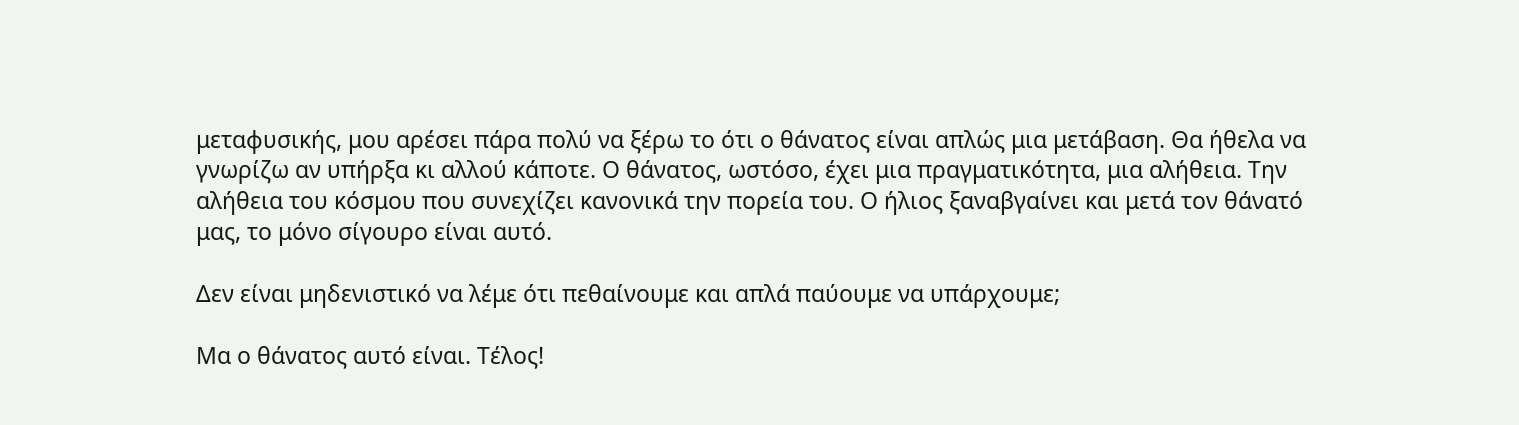μεταφυσικής, μου αρέσει πάρα πολύ να ξέρω το ότι ο θάνατος είναι απλώς μια μετάβαση. Θα ήθελα να γνωρίζω αν υπήρξα κι αλλού κάποτε. Ο θάνατος, ωστόσο, έχει μια πραγματικότητα, μια αλήθεια. Την αλήθεια του κόσμου που συνεχίζει κανονικά την πορεία του. Ο ήλιος ξαναβγαίνει και μετά τον θάνατό μας, το μόνο σίγουρο είναι αυτό.

Δεν είναι μηδενιστικό να λέμε ότι πεθαίνουμε και απλά παύουμε να υπάρχουμε;

Μα ο θάνατος αυτό είναι. Τέλος!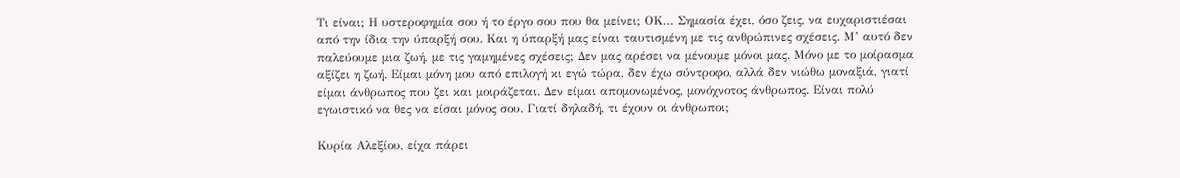Τι είναι; Η υστεροφημία σου ή το έργο σου που θα μείνει; ΟΚ… Σημασία έχει, όσο ζεις, να ευχαριστιέσαι από την ίδια την ύπαρξή σου. Και η ύπαρξή μας είναι ταυτισμένη με τις ανθρώπινες σχέσεις. Μ’ αυτό δεν παλεύουμε μια ζωή, με τις γαμημένες σχέσεις; Δεν μας αρέσει να μένουμε μόνοι μας. Μόνο με το μοίρασμα αξίζει η ζωή. Είμαι μόνη μου από επιλογή κι εγώ τώρα, δεν έχω σύντροφο, αλλά δεν νιώθω μοναξιά, γιατί είμαι άνθρωπος που ζει και μοιράζεται. Δεν είμαι απομονωμένος, μονόχνοτος άνθρωπος. Είναι πολύ εγωιστικό να θες να είσαι μόνος σου. Γιατί δηλαδή, τι έχουν οι άνθρωποι;

Κυρία Αλεξίου, είχα πάρει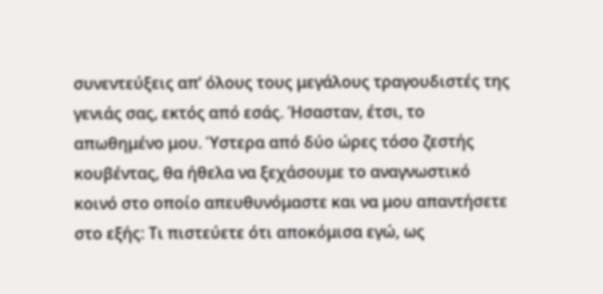συνεντεύξεις απ’ όλους τους μεγάλους τραγουδιστές της γενιάς σας, εκτός από εσάς. Ήσασταν, έτσι, το απωθημένο μου. Ύστερα από δύο ώρες τόσο ζεστής κουβέντας, θα ήθελα να ξεχάσουμε το αναγνωστικό κοινό στο οποίο απευθυνόμαστε και να μου απαντήσετε στο εξής: Τι πιστεύετε ότι αποκόμισα εγώ, ως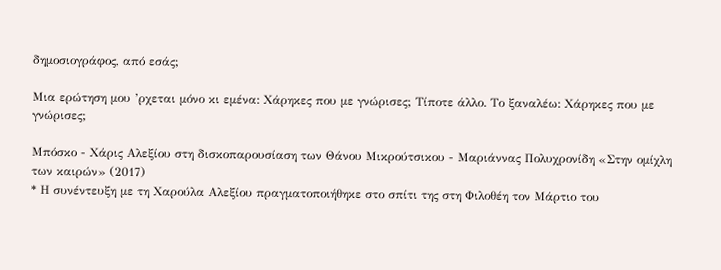δημοσιογράφος, από εσάς;

Μια ερώτηση μου ’ρχεται μόνο κι εμένα: Χάρηκες που με γνώρισες; Τίποτε άλλο. Το ξαναλέω: Χάρηκες που με γνώρισες;

Μπόσκο - Χάρις Αλεξίου στη δισκοπαρουσίαση των Θάνου Μικρούτσικου - Μαριάννας Πολυχρονίδη «Στην ομίχλη των καιρών» (2017)
* Η συνέντευξη με τη Χαρούλα Αλεξίου πραγματοποιήθηκε στο σπίτι της στη Φιλοθέη τον Μάρτιο του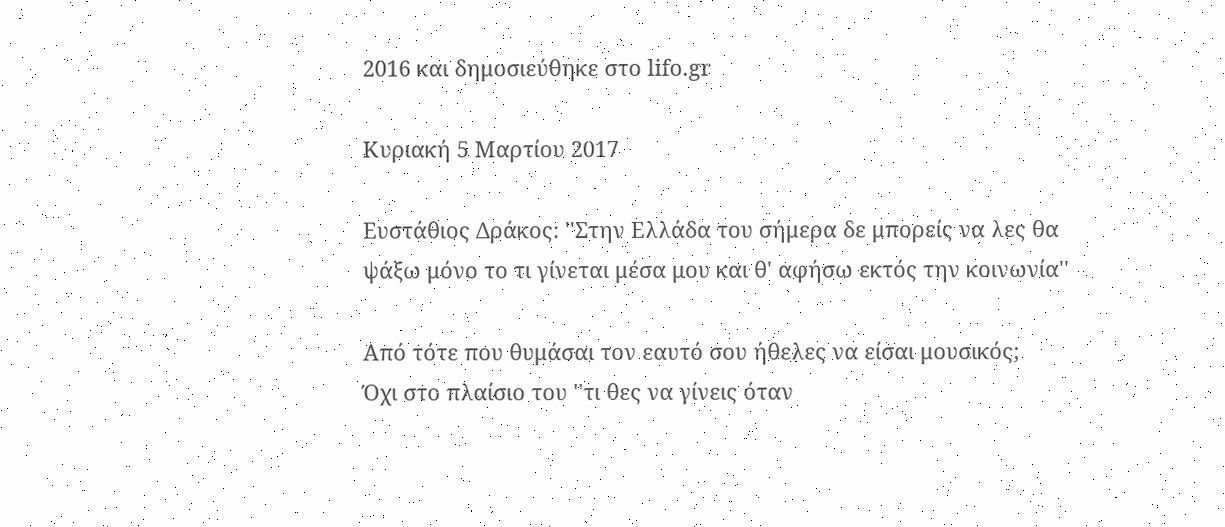2016 και δημοσιεύθηκε στο lifo.gr

Κυριακή 5 Μαρτίου 2017

Ευστάθιος Δράκος: ''Στην Ελλάδα του σήμερα δε μπορείς να λες θα ψάξω μόνο το τι γίνεται μέσα μου και θ' αφήσω εκτός την κοινωνία''

Από τότε που θυμάσαι τον εαυτό σου ήθελες να είσαι μουσικός;
Όχι στο πλαίσιο του ''τι θες να γίνεις όταν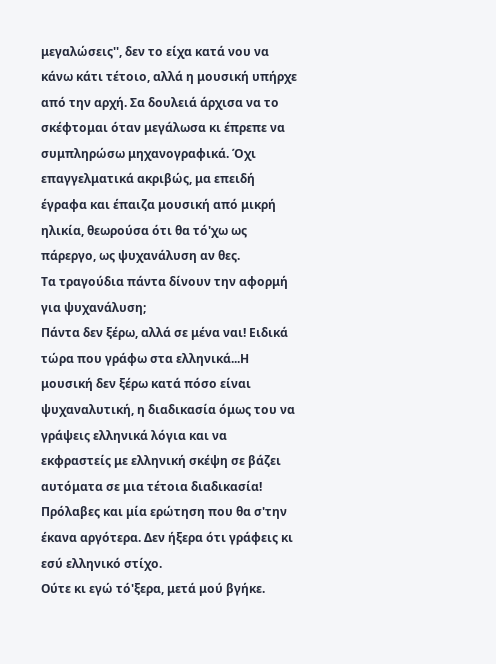μεγαλώσεις'', δεν το είχα κατά νου να κάνω κάτι τέτοιο, αλλά η μουσική υπήρχε από την αρχή. Σα δουλειά άρχισα να το σκέφτομαι όταν μεγάλωσα κι έπρεπε να συμπληρώσω μηχανογραφικά. Όχι επαγγελματικά ακριβώς, μα επειδή έγραφα και έπαιζα μουσική από μικρή ηλικία, θεωρούσα ότι θα τό'χω ως πάρεργο, ως ψυχανάλυση αν θες.
Τα τραγούδια πάντα δίνουν την αφορμή για ψυχανάλυση;
Πάντα δεν ξέρω, αλλά σε μένα ναι! Ειδικά τώρα που γράφω στα ελληνικά...Η μουσική δεν ξέρω κατά πόσο είναι ψυχαναλυτική, η διαδικασία όμως του να γράψεις ελληνικά λόγια και να εκφραστείς με ελληνική σκέψη σε βάζει αυτόματα σε μια τέτοια διαδικασία!
Πρόλαβες και μία ερώτηση που θα σ'την έκανα αργότερα. Δεν ήξερα ότι γράφεις κι εσύ ελληνικό στίχο.
Ούτε κι εγώ τό'ξερα, μετά μού βγήκε.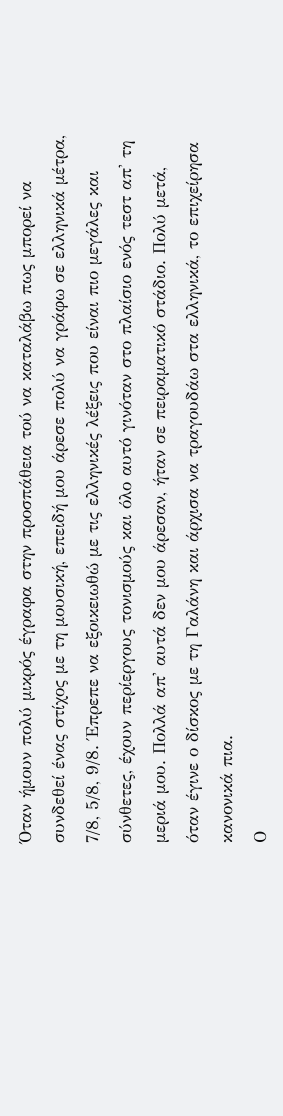Όταν ήμουν πολύ μικρός έγραφα στην προσπάθεια τού να καταλάβω πως μπορεί να συνδεθεί ένας στίχος με τη μουσική, επειδή μου άρεσε πολύ να γράφω σε ελληνικά μέτρα, 7/8, 5/8, 9/8. Έπρεπε να εξοικειωθώ με τις ελληνικές λέξεις που είναι πιο μεγάλες και σύνθετες, έχουν περίεργους τονισμούς και όλο αυτό γινόταν στο πλαίσιο ενός τεστ απ' τη μεριά μου. Πολλά απ' αυτά δεν μου άρεσαν, ήταν σε πειραματικό στάδιο. Πολύ μετά, όταν έγινε ο δίσκος με τη Γαλάνη και άρχισα να τραγουδάω στα ελληνικά, το επιχείρησα κανονικά πια.
Ο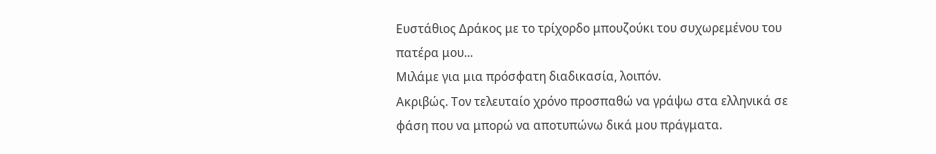Ευστάθιος Δράκος με το τρίχορδο μπουζούκι του συχωρεμένου του πατέρα μου...
Μιλάμε για μια πρόσφατη διαδικασία, λοιπόν.
Ακριβώς. Τον τελευταίο χρόνο προσπαθώ να γράψω στα ελληνικά σε φάση που να μπορώ να αποτυπώνω δικά μου πράγματα.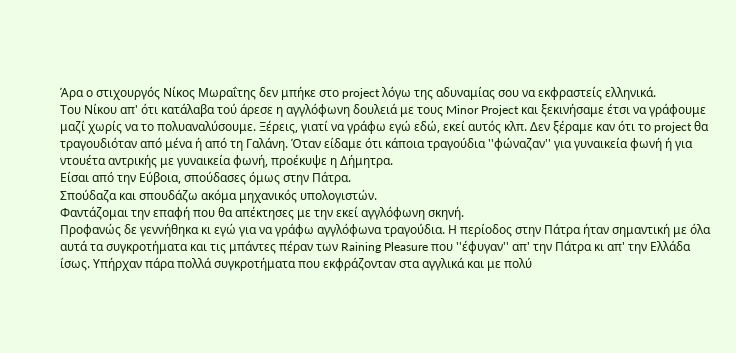Άρα ο στιχουργός Νίκος Μωραΐτης δεν μπήκε στο project λόγω της αδυναμίας σου να εκφραστείς ελληνικά.
Του Νίκου απ' ότι κατάλαβα τού άρεσε η αγγλόφωνη δουλειά με τους Minor Project και ξεκινήσαμε έτσι να γράφουμε μαζί χωρίς να το πολυαναλύσουμε. Ξέρεις, γιατί να γράφω εγώ εδώ, εκεί αυτός κλπ. Δεν ξέραμε καν ότι το project θα τραγουδιόταν από μένα ή από τη Γαλάνη. Όταν είδαμε ότι κάποια τραγούδια ''φώναζαν'' για γυναικεία φωνή ή για ντουέτα αντρικής με γυναικεία φωνή, προέκυψε η Δήμητρα.
Είσαι από την Εύβοια, σπούδασες όμως στην Πάτρα.
Σπούδαζα και σπουδάζω ακόμα μηχανικός υπολογιστών.
Φαντάζομαι την επαφή που θα απέκτησες με την εκεί αγγλόφωνη σκηνή.
Προφανώς δε γεννήθηκα κι εγώ για να γράφω αγγλόφωνα τραγούδια. Η περίοδος στην Πάτρα ήταν σημαντική με όλα αυτά τα συγκροτήματα και τις μπάντες πέραν των Raining Pleasure που ''έφυγαν'' απ' την Πάτρα κι απ' την Ελλάδα ίσως. Υπήρχαν πάρα πολλά συγκροτήματα που εκφράζονταν στα αγγλικά και με πολύ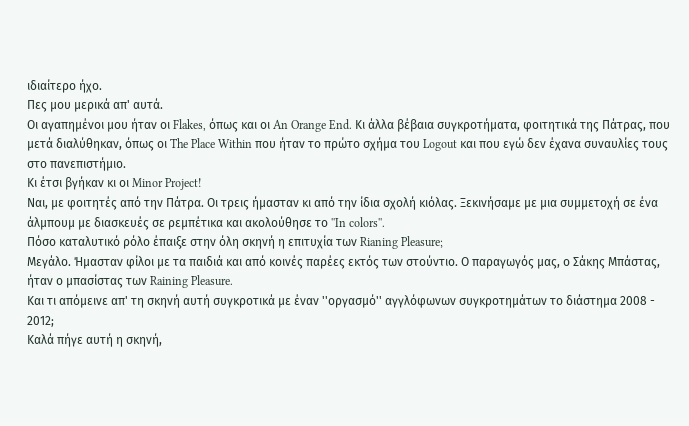ιδιαίτερο ήχο.
Πες μου μερικά απ' αυτά.
Οι αγαπημένοι μου ήταν οι Flakes, όπως και οι An Orange End. Κι άλλα βέβαια συγκροτήματα, φοιτητικά της Πάτρας, που μετά διαλύθηκαν, όπως οι The Place Within που ήταν το πρώτο σχήμα του Logout και που εγώ δεν έχανα συναυλίες τους στο πανεπιστήμιο.
Κι έτσι βγήκαν κι οι Minor Project!
Ναι, με φοιτητές από την Πάτρα. Οι τρεις ήμασταν κι από την ίδια σχολή κιόλας. Ξεκινήσαμε με μια συμμετοχή σε ένα άλμπουμ με διασκευές σε ρεμπέτικα και ακολούθησε το ''In colors''.
Πόσο καταλυτικό ρόλο έπαιξε στην όλη σκηνή η επιτυχία των Rianing Pleasure;
Μεγάλο. Ήμασταν φίλοι με τα παιδιά και από κοινές παρέες εκτός των στούντιο. Ο παραγωγός μας, ο Σάκης Μπάστας, ήταν ο μπασίστας των Raining Pleasure.
Και τι απόμεινε απ' τη σκηνή αυτή συγκροτικά με έναν ''οργασμό'' αγγλόφωνων συγκροτημάτων το διάστημα 2008 - 2012;
Καλά πήγε αυτή η σκηνή,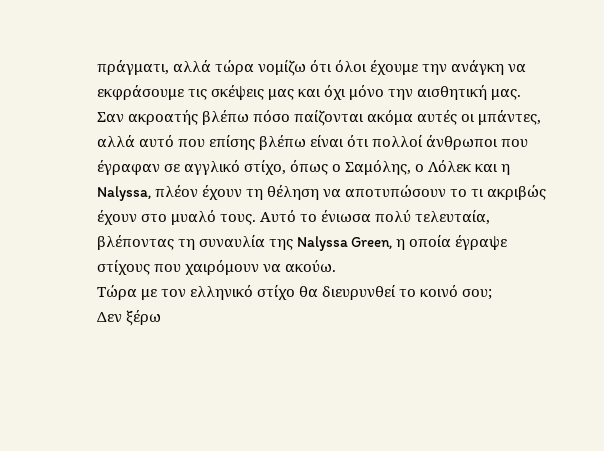πράγματι, αλλά τώρα νομίζω ότι όλοι έχουμε την ανάγκη να εκφράσουμε τις σκέψεις μας και όχι μόνο την αισθητική μας. Σαν ακροατής βλέπω πόσο παίζονται ακόμα αυτές οι μπάντες, αλλά αυτό που επίσης βλέπω είναι ότι πολλοί άνθρωποι που έγραφαν σε αγγλικό στίχο, όπως ο Σαμόλης, ο Λόλεκ και η Nalyssa, πλέον έχουν τη θέληση να αποτυπώσουν το τι ακριβώς έχουν στο μυαλό τους. Αυτό το ένιωσα πολύ τελευταία, βλέποντας τη συναυλία της Nalyssa Green, η οποία έγραψε στίχους που χαιρόμουν να ακούω.
Τώρα με τον ελληνικό στίχο θα διευρυνθεί το κοινό σου;
Δεν ξέρω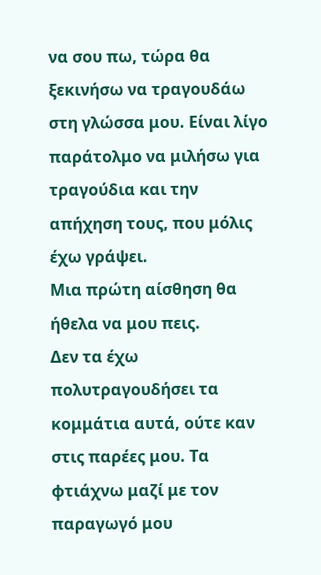να σου πω, τώρα θα ξεκινήσω να τραγουδάω στη γλώσσα μου. Είναι λίγο παράτολμο να μιλήσω για τραγούδια και την απήχηση τους, που μόλις έχω γράψει.
Μια πρώτη αίσθηση θα ήθελα να μου πεις.
Δεν τα έχω πολυτραγουδήσει τα κομμάτια αυτά, ούτε καν στις παρέες μου. Τα φτιάχνω μαζί με τον παραγωγό μου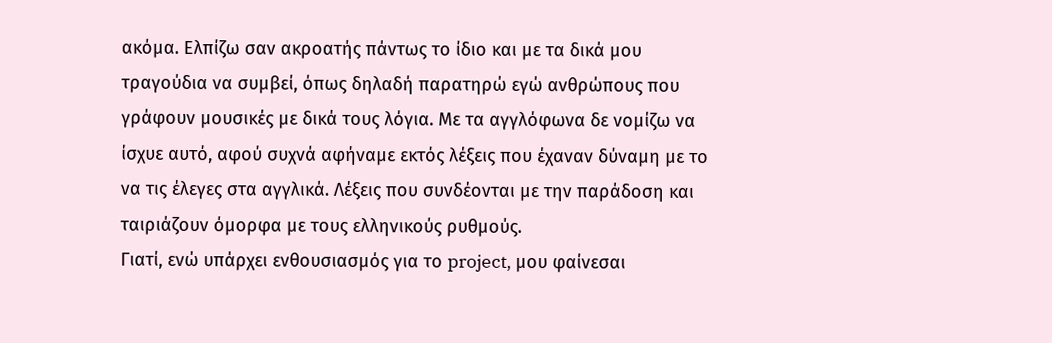ακόμα. Ελπίζω σαν ακροατής πάντως το ίδιο και με τα δικά μου τραγούδια να συμβεί, όπως δηλαδή παρατηρώ εγώ ανθρώπους που γράφουν μουσικές με δικά τους λόγια. Με τα αγγλόφωνα δε νομίζω να ίσχυε αυτό, αφού συχνά αφήναμε εκτός λέξεις που έχαναν δύναμη με το να τις έλεγες στα αγγλικά. Λέξεις που συνδέονται με την παράδοση και ταιριάζουν όμορφα με τους ελληνικούς ρυθμούς.
Γιατί, ενώ υπάρχει ενθουσιασμός για το project, μου φαίνεσαι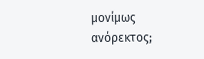μονίμως ανόρεκτος;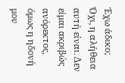Έχω άδικο;
Όχι, η αλήθεια αυτή είναι. Δεν είμαι ακριβώς ανόρεκτος, όμως η ηδονή μου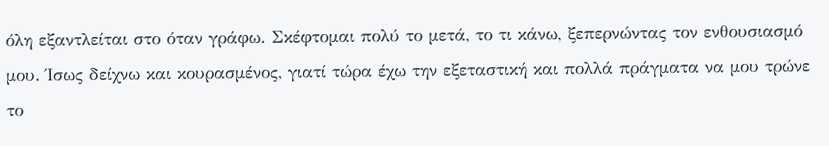όλη εξαντλείται στο όταν γράφω. Σκέφτομαι πολύ το μετά, το τι κάνω, ξεπερνώντας τον ενθουσιασμό μου. Ίσως δείχνω και κουρασμένος, γιατί τώρα έχω την εξεταστική και πολλά πράγματα να μου τρώνε το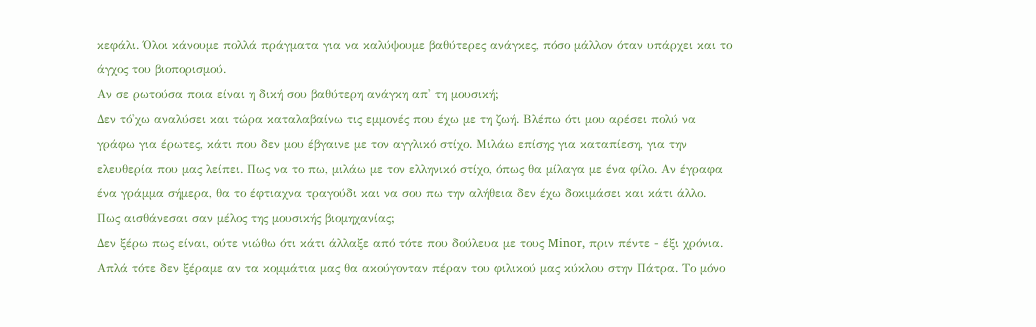κεφάλι. Όλοι κάνουμε πολλά πράγματα για να καλύψουμε βαθύτερες ανάγκες, πόσο μάλλον όταν υπάρχει και το άγχος του βιοπορισμού.
Αν σε ρωτούσα ποια είναι η δική σου βαθύτερη ανάγκη απ' τη μουσική;
Δεν τό'χω αναλύσει και τώρα καταλαβαίνω τις εμμονές που έχω με τη ζωή. Βλέπω ότι μου αρέσει πολύ να γράφω για έρωτες, κάτι που δεν μου έβγαινε με τον αγγλικό στίχο. Μιλάω επίσης για καταπίεση, για την ελευθερία που μας λείπει. Πως να το πω, μιλάω με τον ελληνικό στίχο, όπως θα μίλαγα με ένα φίλο. Αν έγραφα ένα γράμμα σήμερα, θα το έφτιαχνα τραγούδι και να σου πω την αλήθεια δεν έχω δοκιμάσει και κάτι άλλο.
Πως αισθάνεσαι σαν μέλος της μουσικής βιομηχανίας;
Δεν ξέρω πως είναι, ούτε νιώθω ότι κάτι άλλαξε από τότε που δούλευα με τους Minor, πριν πέντε - έξι χρόνια. Απλά τότε δεν ξέραμε αν τα κομμάτια μας θα ακούγονταν πέραν του φιλικού μας κύκλου στην Πάτρα. Το μόνο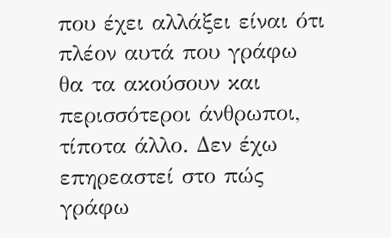που έχει αλλάξει είναι ότι πλέον αυτά που γράφω θα τα ακούσουν και περισσότεροι άνθρωποι, τίποτα άλλο. Δεν έχω επηρεαστεί στο πώς γράφω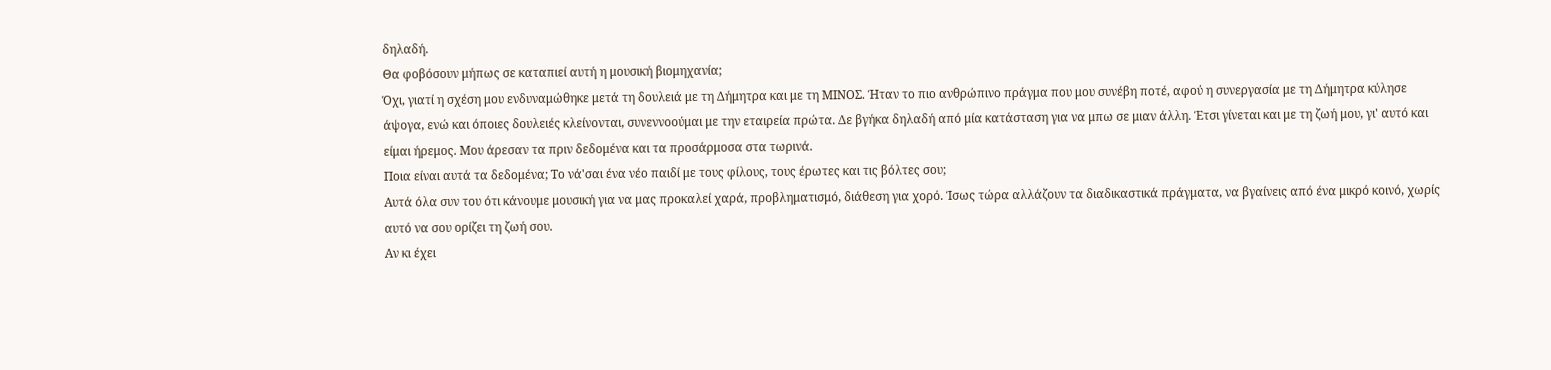δηλαδή.
Θα φοβόσουν μήπως σε καταπιεί αυτή η μουσική βιομηχανία;
Όχι, γιατί η σχέση μου ενδυναμώθηκε μετά τη δουλειά με τη Δήμητρα και με τη ΜΙΝΟΣ. Ήταν το πιο ανθρώπινο πράγμα που μου συνέβη ποτέ, αφού η συνεργασία με τη Δήμητρα κύλησε άψογα, ενώ και όποιες δουλειές κλείνονται, συνεννοούμαι με την εταιρεία πρώτα. Δε βγήκα δηλαδή από μία κατάσταση για να μπω σε μιαν άλλη. Έτσι γίνεται και με τη ζωή μου, γι' αυτό και είμαι ήρεμος. Μου άρεσαν τα πριν δεδομένα και τα προσάρμοσα στα τωρινά.
Ποια είναι αυτά τα δεδομένα; Το νά'σαι ένα νέο παιδί με τους φίλους, τους έρωτες και τις βόλτες σου;
Αυτά όλα συν του ότι κάνουμε μουσική για να μας προκαλεί χαρά, προβληματισμό, διάθεση για χορό. Ίσως τώρα αλλάζουν τα διαδικαστικά πράγματα, να βγαίνεις από ένα μικρό κοινό, χωρίς αυτό να σου ορίζει τη ζωή σου.
Αν κι έχει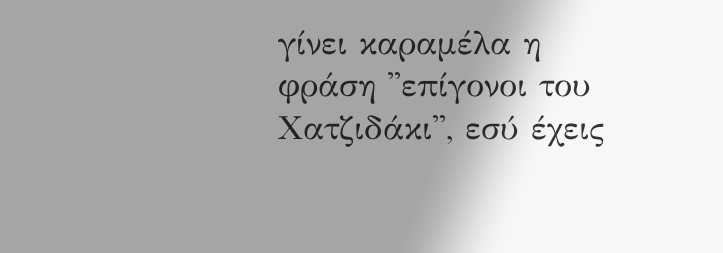γίνει καραμέλα η φράση ''επίγονοι του Χατζιδάκι'', εσύ έχεις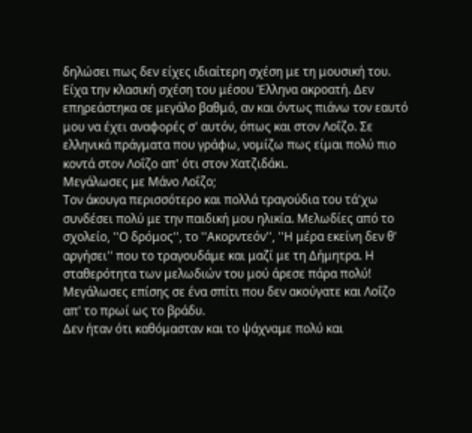δηλώσει πως δεν είχες ιδιαίτερη σχέση με τη μουσική του.
Είχα την κλασική σχέση του μέσου Έλληνα ακροατή. Δεν επηρεάστηκα σε μεγάλο βαθμό, αν και όντως πιάνω τον εαυτό μου να έχει αναφορές σ' αυτόν, όπως και στον Λοΐζο. Σε ελληνικά πράγματα που γράφω, νομίζω πως είμαι πολύ πιο κοντά στον Λοΐζο απ' ότι στον Χατζιδάκι.
Μεγάλωσες με Μάνο Λοΐζο;
Τον άκουγα περισσότερο και πολλά τραγούδια του τά'χω συνδέσει πολύ με την παιδική μου ηλικία. Μελωδίες από το σχολείο, ''Ο δρόμος'', το ''Ακορντεόν'', ''Η μέρα εκείνη δεν θ' αργήσει'' που το τραγουδάμε και μαζί με τη Δήμητρα. Η σταθερότητα των μελωδιών του μού άρεσε πάρα πολύ!
Μεγάλωσες επίσης σε ένα σπίτι που δεν ακούγατε και Λοΐζο απ' το πρωί ως το βράδυ.
Δεν ήταν ότι καθόμασταν και το ψάχναμε πολύ και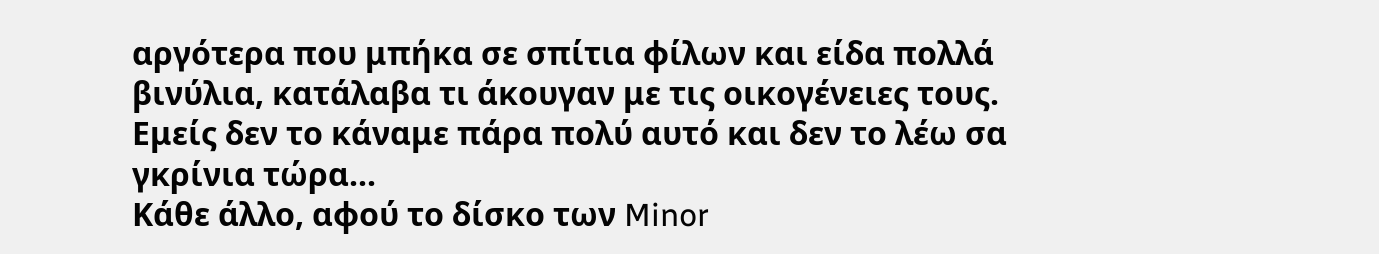αργότερα που μπήκα σε σπίτια φίλων και είδα πολλά βινύλια, κατάλαβα τι άκουγαν με τις οικογένειες τους. Εμείς δεν το κάναμε πάρα πολύ αυτό και δεν το λέω σα γκρίνια τώρα...
Κάθε άλλο, αφού το δίσκο των Minor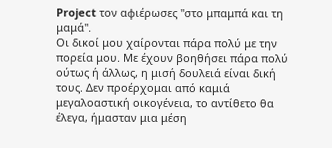Project τον αφιέρωσες ''στο μπαμπά και τη μαμά''.
Οι δικοί μου χαίρονται πάρα πολύ με την πορεία μου. Με έχουν βοηθήσει πάρα πολύ ούτως ή άλλως, η μισή δουλειά είναι δική τους. Δεν προέρχομαι από καμιά μεγαλοαστική οικογένεια, το αντίθετο θα έλεγα, ήμασταν μια μέση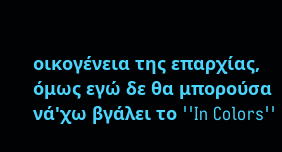οικογένεια της επαρχίας, όμως εγώ δε θα μπορούσα νά'χω βγάλει το ''In Colors''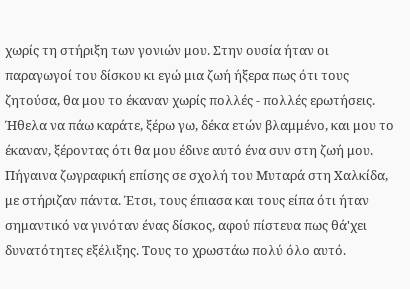χωρίς τη στήριξη των γονιών μου. Στην ουσία ήταν οι παραγωγοί του δίσκου κι εγώ μια ζωή ήξερα πως ότι τους ζητούσα, θα μου το έκαναν χωρίς πολλές - πολλές ερωτήσεις. Ήθελα να πάω καράτε, ξέρω γω, δέκα ετών βλαμμένο, και μου το έκαναν, ξέροντας ότι θα μου έδινε αυτό ένα συν στη ζωή μου. Πήγαινα ζωγραφική επίσης σε σχολή του Μυταρά στη Χαλκίδα, με στήριζαν πάντα. Έτσι, τους έπιασα και τους είπα ότι ήταν σημαντικό να γινόταν ένας δίσκος, αφού πίστευα πως θά'χει δυνατότητες εξέλιξης. Τους το χρωστάω πολύ όλο αυτό.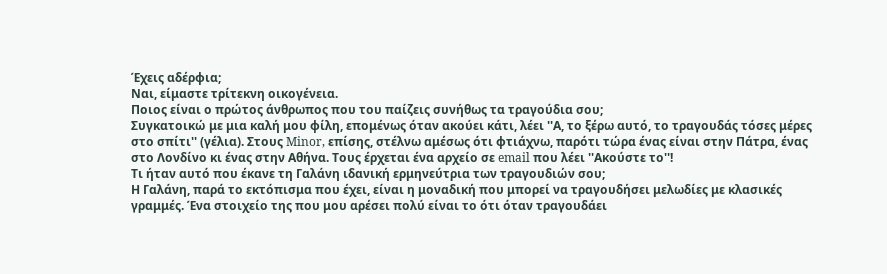Έχεις αδέρφια;
Ναι, είμαστε τρίτεκνη οικογένεια.
Ποιος είναι ο πρώτος άνθρωπος που του παίζεις συνήθως τα τραγούδια σου;
Συγκατοικώ με μια καλή μου φίλη, επομένως όταν ακούει κάτι, λέει ''Α, το ξέρω αυτό, το τραγουδάς τόσες μέρες στο σπίτι'' (γέλια). Στους Minor, επίσης, στέλνω αμέσως ότι φτιάχνω, παρότι τώρα ένας είναι στην Πάτρα, ένας στο Λονδίνο κι ένας στην Αθήνα. Τους έρχεται ένα αρχείο σε email που λέει ''Ακούστε το''!
Τι ήταν αυτό που έκανε τη Γαλάνη ιδανική ερμηνεύτρια των τραγουδιών σου;
Η Γαλάνη, παρά το εκτόπισμα που έχει, είναι η μοναδική που μπορεί να τραγουδήσει μελωδίες με κλασικές γραμμές. Ένα στοιχείο της που μου αρέσει πολύ είναι το ότι όταν τραγουδάει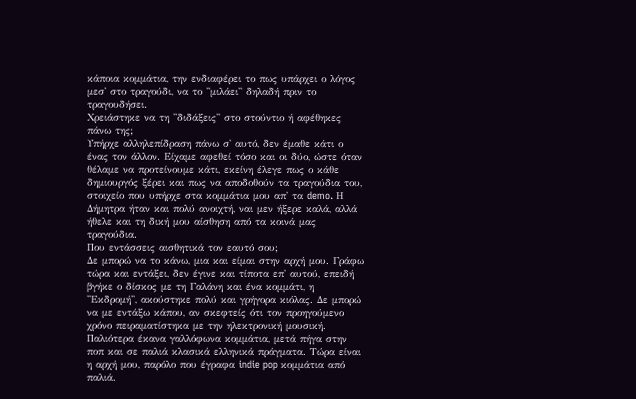κάποια κομμάτια, την ενδιαφέρει το πως υπάρχει ο λόγος μεσ' στο τραγούδι, να το ''μιλάει'' δηλαδή πριν το τραγουδήσει.
Χρειάστηκε να τη ''διδάξεις'' στο στούντιο ή αφέθηκες πάνω της;
Υπήρχε αλληλεπίδραση πάνω σ' αυτό, δεν έμαθε κάτι ο ένας τον άλλον. Είχαμε αφεθεί τόσο και οι δύο, ώστε όταν θέλαμε να προτείνουμε κάτι, εκείνη έλεγε πως ο κάθε δημιουργός ξέρει και πως να αποδοθούν τα τραγούδια του, στοιχείο που υπήρχε στα κομμάτια μου απ' τα demo. Η Δήμητρα ήταν και πολύ ανοιχτή, ναι μεν ήξερε καλά, αλλά ήθελε και τη δική μου αίσθηση από τα κοινά μας τραγούδια.
Που εντάσσεις αισθητικά τον εαυτό σου;
Δε μπορώ να το κάνω, μια και είμαι στην αρχή μου. Γράφω τώρα και εντάξει, δεν έγινε και τίποτα επ' αυτού, επειδή βγήκε ο δίσκος με τη Γαλάνη και ένα κομμάτι, η ''Εκδρομή'', ακούστηκε πολύ και γρήγορα κιόλας. Δε μπορώ να με εντάξω κάπου, αν σκεφτείς ότι τον προηγούμενο χρόνο πειραματίστηκα με την ηλεκτρονική μουσική. Παλιότερα έκανα γαλλόφωνα κομμάτια, μετά πήγα στην ποπ και σε παλιά κλασικά ελληνικά πράγματα. Τώρα είναι η αρχή μου, παρόλο που έγραφα indie pop κομμάτια από παλιά.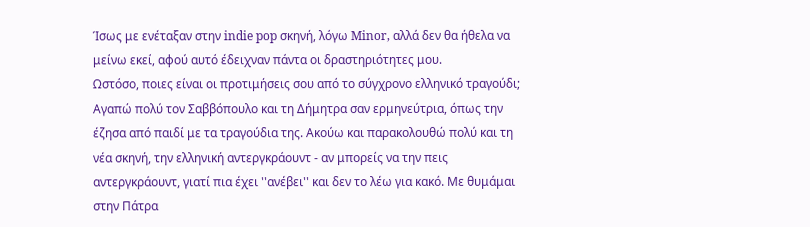Ίσως με ενέταξαν στην indie pop σκηνή, λόγω Minor, αλλά δεν θα ήθελα να μείνω εκεί, αφού αυτό έδειχναν πάντα οι δραστηριότητες μου.
Ωστόσο, ποιες είναι οι προτιμήσεις σου από το σύγχρονο ελληνικό τραγούδι;
Αγαπώ πολύ τον Σαββόπουλο και τη Δήμητρα σαν ερμηνεύτρια, όπως την έζησα από παιδί με τα τραγούδια της. Ακούω και παρακολουθώ πολύ και τη νέα σκηνή, την ελληνική αντεργκράουντ - αν μπορείς να την πεις αντεργκράουντ, γιατί πια έχει ''ανέβει'' και δεν το λέω για κακό. Με θυμάμαι στην Πάτρα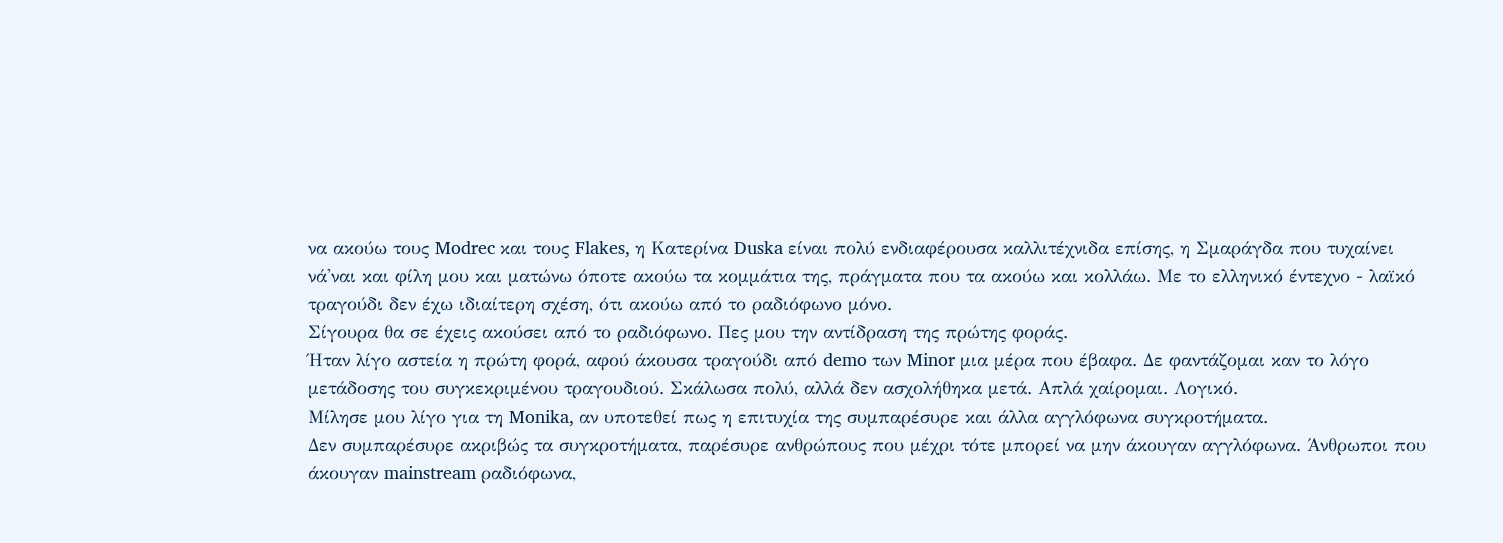να ακούω τους Modrec και τους Flakes, η Κατερίνα Duska είναι πολύ ενδιαφέρουσα καλλιτέχνιδα επίσης, η Σμαράγδα που τυχαίνει νά'ναι και φίλη μου και ματώνω όποτε ακούω τα κομμάτια της, πράγματα που τα ακούω και κολλάω. Με το ελληνικό έντεχνο - λαϊκό τραγούδι δεν έχω ιδιαίτερη σχέση, ότι ακούω από το ραδιόφωνο μόνο.
Σίγουρα θα σε έχεις ακούσει από το ραδιόφωνο. Πες μου την αντίδραση της πρώτης φοράς.
Ήταν λίγο αστεία η πρώτη φορά, αφού άκουσα τραγούδι από demo των Minor μια μέρα που έβαφα. Δε φαντάζομαι καν το λόγο μετάδοσης του συγκεκριμένου τραγουδιού. Σκάλωσα πολύ, αλλά δεν ασχολήθηκα μετά. Απλά χαίρομαι. Λογικό.
Μίλησε μου λίγο για τη Monika, αν υποτεθεί πως η επιτυχία της συμπαρέσυρε και άλλα αγγλόφωνα συγκροτήματα.
Δεν συμπαρέσυρε ακριβώς τα συγκροτήματα, παρέσυρε ανθρώπους που μέχρι τότε μπορεί να μην άκουγαν αγγλόφωνα. Άνθρωποι που άκουγαν mainstream ραδιόφωνα,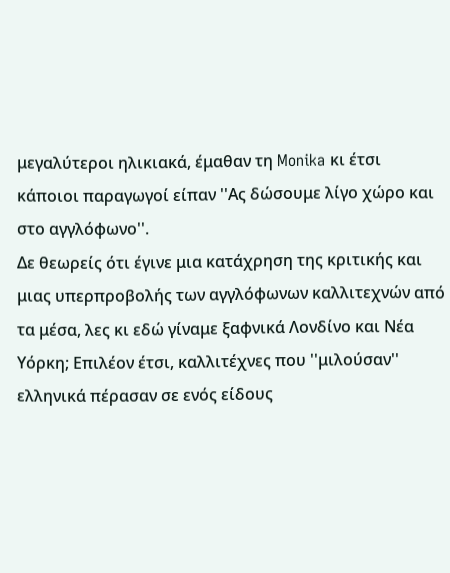μεγαλύτεροι ηλικιακά, έμαθαν τη Monika κι έτσι κάποιοι παραγωγοί είπαν ''Ας δώσουμε λίγο χώρο και στο αγγλόφωνο''.
Δε θεωρείς ότι έγινε μια κατάχρηση της κριτικής και μιας υπερπροβολής των αγγλόφωνων καλλιτεχνών από τα μέσα, λες κι εδώ γίναμε ξαφνικά Λονδίνο και Νέα Υόρκη; Επιλέον έτσι, καλλιτέχνες που ''μιλούσαν'' ελληνικά πέρασαν σε ενός είδους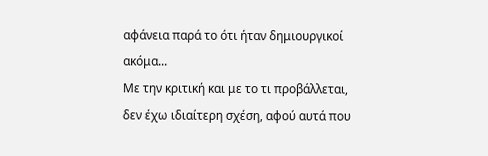αφάνεια παρά το ότι ήταν δημιουργικοί ακόμα...
Με την κριτική και με το τι προβάλλεται, δεν έχω ιδιαίτερη σχέση, αφού αυτά που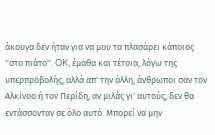άκουγα δεν ήταν για να μου τα πλασάρει κάποιος ''στο πιάτο''. OK, έμαθα και τέτοια, λόγω της υπερπροβολής, αλλά απ' την άλλη, άνθρωποι σαν τον Αλκίνοο ή τον Περίδη, αν μιλάς γι' αυτούς, δεν θα εντάσσονταν σε όλο αυτό. Μπορεί να μην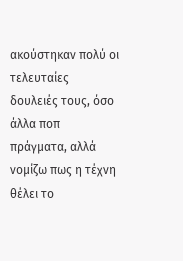ακούστηκαν πολύ οι τελευταίες δουλειές τους, όσο άλλα ποπ πράγματα, αλλά νομίζω πως η τέχνη θέλει το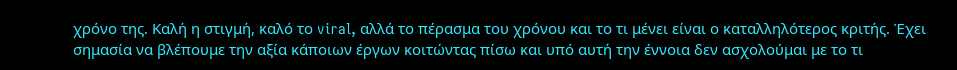χρόνο της. Καλή η στιγμή, καλό το viral, αλλά το πέρασμα του χρόνου και το τι μένει είναι ο καταλληλότερος κριτής. Έχει σημασία να βλέπουμε την αξία κάποιων έργων κοιτώντας πίσω και υπό αυτή την έννοια δεν ασχολούμαι με το τι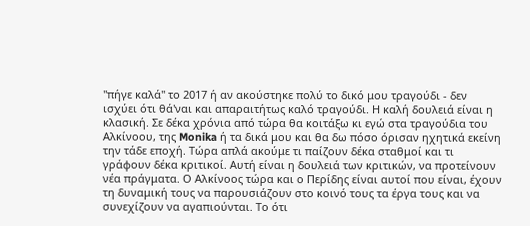''πήγε καλά'' το 2017 ή αν ακούστηκε πολύ το δικό μου τραγούδι - δεν ισχύει ότι θά'ναι και απαραιτήτως καλό τραγούδι. Η καλή δουλειά είναι η κλασική. Σε δέκα χρόνια από τώρα θα κοιτάξω κι εγώ στα τραγούδια του Αλκίνοου, της Monika ή τα δικά μου και θα δω πόσο όρισαν ηχητικά εκείνη την τάδε εποχή. Τώρα απλά ακούμε τι παίζουν δέκα σταθμοί και τι γράφουν δέκα κριτικοί. Αυτή είναι η δουλειά των κριτικών, να προτείνουν νέα πράγματα. Ο Αλκίνοος τώρα και ο Περίδης είναι αυτοί που είναι, έχουν τη δυναμική τους να παρουσιάζουν στο κοινό τους τα έργα τους και να συνεχίζουν να αγαπιούνται. Το ότι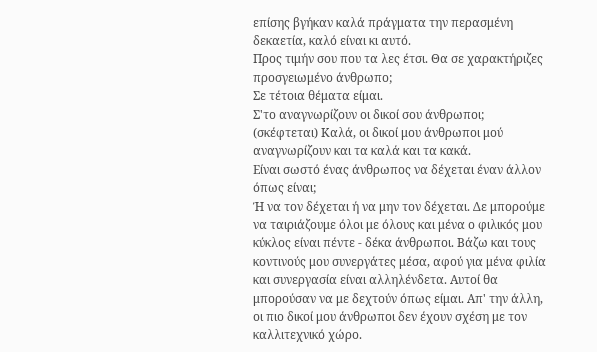επίσης βγήκαν καλά πράγματα την περασμένη δεκαετία, καλό είναι κι αυτό.
Προς τιμήν σου που τα λες έτσι. Θα σε χαρακτήριζες προσγειωμένο άνθρωπο;
Σε τέτοια θέματα είμαι.
Σ'το αναγνωρίζουν οι δικοί σου άνθρωποι;
(σκέφτεται) Καλά, οι δικοί μου άνθρωποι μού αναγνωρίζουν και τα καλά και τα κακά.
Είναι σωστό ένας άνθρωπος να δέχεται έναν άλλον όπως είναι;
Ή να τον δέχεται ή να μην τον δέχεται. Δε μπορούμε να ταιριάζουμε όλοι με όλους και μένα ο φιλικός μου κύκλος είναι πέντε - δέκα άνθρωποι. Βάζω και τους κοντινούς μου συνεργάτες μέσα, αφού για μένα φιλία και συνεργασία είναι αλληλένδετα. Αυτοί θα μπορούσαν να με δεχτούν όπως είμαι. Απ' την άλλη, οι πιο δικοί μου άνθρωποι δεν έχουν σχέση με τον καλλιτεχνικό χώρο.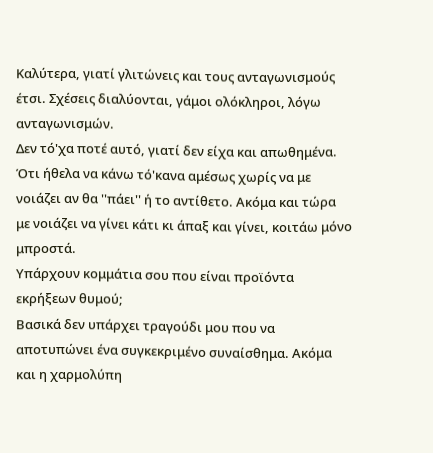Καλύτερα, γιατί γλιτώνεις και τους ανταγωνισμούς έτσι. Σχέσεις διαλύονται, γάμοι ολόκληροι, λόγω ανταγωνισμών.
Δεν τό'χα ποτέ αυτό, γιατί δεν είχα και απωθημένα. Ότι ήθελα να κάνω τό'κανα αμέσως χωρίς να με νοιάζει αν θα ''πάει'' ή το αντίθετο. Ακόμα και τώρα με νοιάζει να γίνει κάτι κι άπαξ και γίνει, κοιτάω μόνο μπροστά.
Υπάρχουν κομμάτια σου που είναι προϊόντα εκρήξεων θυμού;
Βασικά δεν υπάρχει τραγούδι μου που να αποτυπώνει ένα συγκεκριμένο συναίσθημα. Ακόμα και η χαρμολύπη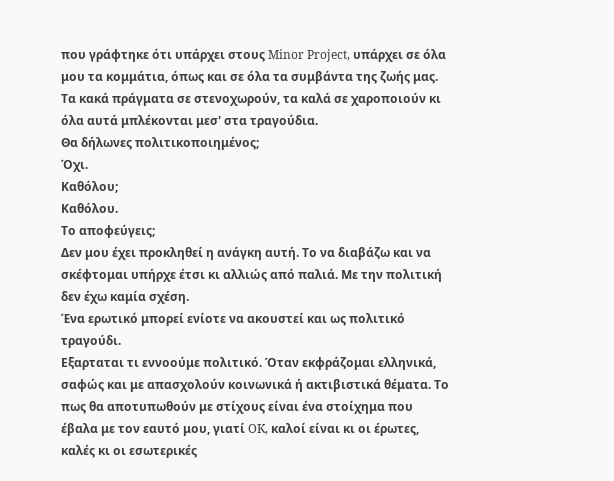που γράφτηκε ότι υπάρχει στους Minor Project, υπάρχει σε όλα μου τα κομμάτια, όπως και σε όλα τα συμβάντα της ζωής μας. Τα κακά πράγματα σε στενοχωρούν, τα καλά σε χαροποιούν κι όλα αυτά μπλέκονται μεσ' στα τραγούδια.
Θα δήλωνες πολιτικοποιημένος;
Όχι.
Καθόλου;
Καθόλου.
Το αποφεύγεις;
Δεν μου έχει προκληθεί η ανάγκη αυτή. Το να διαβάζω και να σκέφτομαι υπήρχε έτσι κι αλλιώς από παλιά. Με την πολιτική δεν έχω καμία σχέση.
Ένα ερωτικό μπορεί ενίοτε να ακουστεί και ως πολιτικό τραγούδι.
Εξαρταται τι εννοούμε πολιτικό. Όταν εκφράζομαι ελληνικά, σαφώς και με απασχολούν κοινωνικά ή ακτιβιστικά θέματα. Το πως θα αποτυπωθούν με στίχους είναι ένα στοίχημα που έβαλα με τον εαυτό μου, γιατί OK, καλοί είναι κι οι έρωτες, καλές κι οι εσωτερικές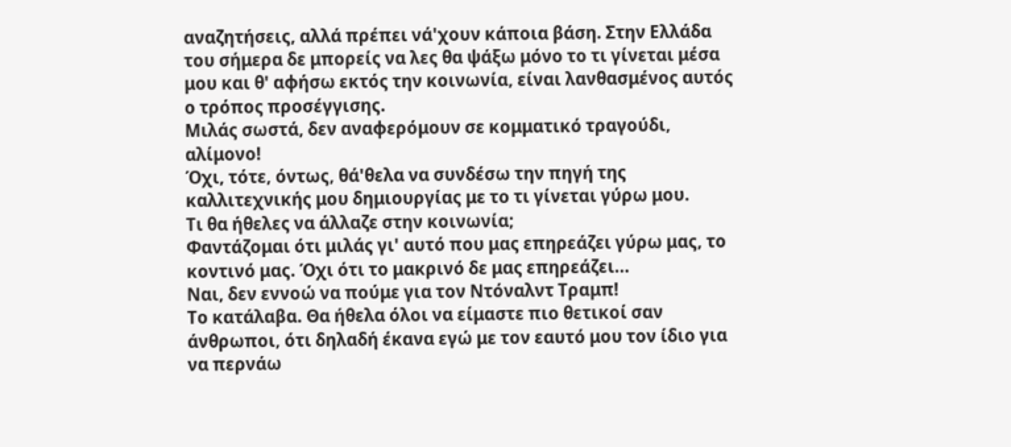αναζητήσεις, αλλά πρέπει νά'χουν κάποια βάση. Στην Ελλάδα του σήμερα δε μπορείς να λες θα ψάξω μόνο το τι γίνεται μέσα μου και θ' αφήσω εκτός την κοινωνία, είναι λανθασμένος αυτός ο τρόπος προσέγγισης.
Μιλάς σωστά, δεν αναφερόμουν σε κομματικό τραγούδι, αλίμονο!
Όχι, τότε, όντως, θά'θελα να συνδέσω την πηγή της καλλιτεχνικής μου δημιουργίας με το τι γίνεται γύρω μου.
Τι θα ήθελες να άλλαζε στην κοινωνία;
Φαντάζομαι ότι μιλάς γι' αυτό που μας επηρεάζει γύρω μας, το κοντινό μας. Όχι ότι το μακρινό δε μας επηρεάζει...
Ναι, δεν εννοώ να πούμε για τον Ντόναλντ Τραμπ!
Το κατάλαβα. Θα ήθελα όλοι να είμαστε πιο θετικοί σαν άνθρωποι, ότι δηλαδή έκανα εγώ με τον εαυτό μου τον ίδιο για να περνάω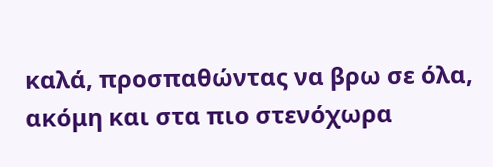καλά, προσπαθώντας να βρω σε όλα, ακόμη και στα πιο στενόχωρα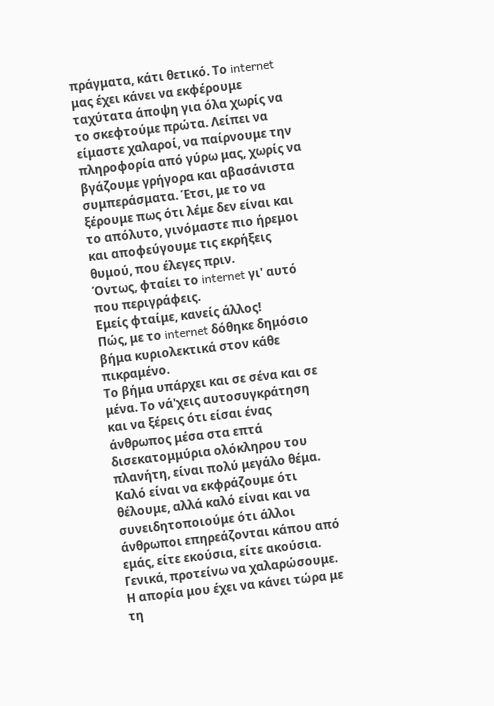πράγματα, κάτι θετικό. Το internet μας έχει κάνει να εκφέρουμε ταχύτατα άποψη για όλα χωρίς να το σκεφτούμε πρώτα. Λείπει να είμαστε χαλαροί, να παίρνουμε την πληροφορία από γύρω μας, χωρίς να βγάζουμε γρήγορα και αβασάνιστα συμπεράσματα. Έτσι, με το να ξέρουμε πως ότι λέμε δεν είναι και το απόλυτο, γινόμαστε πιο ήρεμοι και αποφεύγουμε τις εκρήξεις θυμού, που έλεγες πριν.
Όντως, φταίει το internet γι' αυτό που περιγράφεις.
Εμείς φταίμε, κανείς άλλος!
Πώς, με το internet δόθηκε δημόσιο βήμα κυριολεκτικά στον κάθε πικραμένο.
Το βήμα υπάρχει και σε σένα και σε μένα. Το νά'χεις αυτοσυγκράτηση και να ξέρεις ότι είσαι ένας άνθρωπος μέσα στα επτά δισεκατομμύρια ολόκληρου του πλανήτη, είναι πολύ μεγάλο θέμα. Καλό είναι να εκφράζουμε ότι θέλουμε, αλλά καλό είναι και να συνειδητοποιούμε ότι άλλοι άνθρωποι επηρεάζονται κάπου από εμάς, είτε εκούσια, είτε ακούσια. Γενικά, προτείνω να χαλαρώσουμε.
Η απορία μου έχει να κάνει τώρα με τη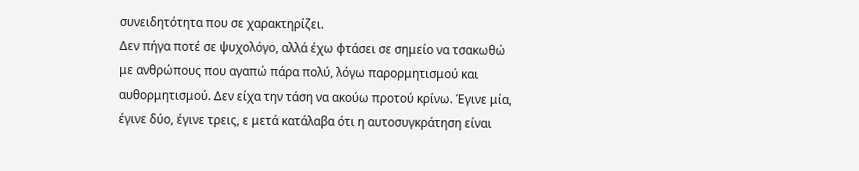συνειδητότητα που σε χαρακτηρίζει.
Δεν πήγα ποτέ σε ψυχολόγο, αλλά έχω φτάσει σε σημείο να τσακωθώ με ανθρώπους που αγαπώ πάρα πολύ, λόγω παρορμητισμού και αυθορμητισμού. Δεν είχα την τάση να ακούω προτού κρίνω. Έγινε μία, έγινε δύο, έγινε τρεις, ε μετά κατάλαβα ότι η αυτοσυγκράτηση είναι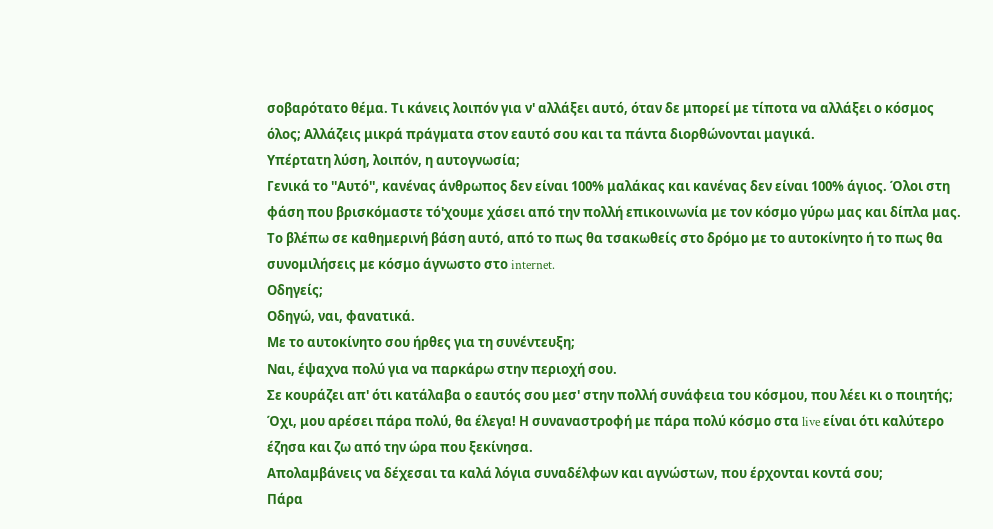σοβαρότατο θέμα. Τι κάνεις λοιπόν για ν' αλλάξει αυτό, όταν δε μπορεί με τίποτα να αλλάξει ο κόσμος όλος; Αλλάζεις μικρά πράγματα στον εαυτό σου και τα πάντα διορθώνονται μαγικά.
Υπέρτατη λύση, λοιπόν, η αυτογνωσία;
Γενικά το ''Αυτό'', κανένας άνθρωπος δεν είναι 100% μαλάκας και κανένας δεν είναι 100% άγιος. Όλοι στη φάση που βρισκόμαστε τό'χουμε χάσει από την πολλή επικοινωνία με τον κόσμο γύρω μας και δίπλα μας. Το βλέπω σε καθημερινή βάση αυτό, από το πως θα τσακωθείς στο δρόμο με το αυτοκίνητο ή το πως θα συνομιλήσεις με κόσμο άγνωστο στο internet.
Οδηγείς;
Οδηγώ, ναι, φανατικά.
Με το αυτοκίνητο σου ήρθες για τη συνέντευξη;
Ναι, έψαχνα πολύ για να παρκάρω στην περιοχή σου.
Σε κουράζει απ' ότι κατάλαβα ο εαυτός σου μεσ' στην πολλή συνάφεια του κόσμου, που λέει κι ο ποιητής;
Όχι, μου αρέσει πάρα πολύ, θα έλεγα! Η συναναστροφή με πάρα πολύ κόσμο στα live είναι ότι καλύτερο έζησα και ζω από την ώρα που ξεκίνησα.
Απολαμβάνεις να δέχεσαι τα καλά λόγια συναδέλφων και αγνώστων, που έρχονται κοντά σου;
Πάρα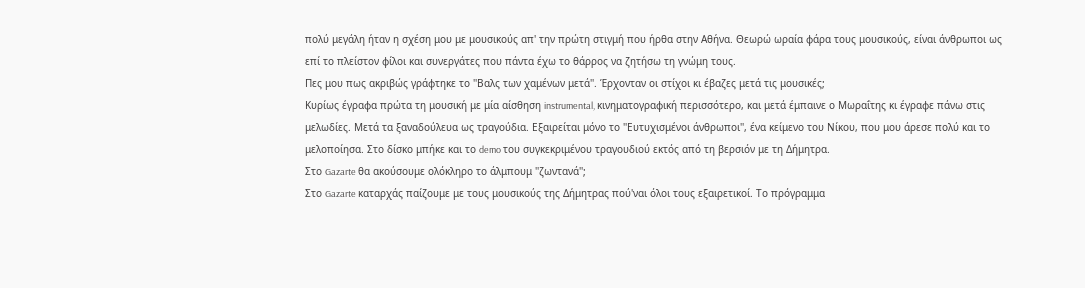πολύ μεγάλη ήταν η σχέση μου με μουσικούς απ' την πρώτη στιγμή που ήρθα στην Αθήνα. Θεωρώ ωραία φάρα τους μουσικούς, είναι άνθρωποι ως επί το πλείστον φίλοι και συνεργάτες που πάντα έχω το θάρρος να ζητήσω τη γνώμη τους.
Πες μου πως ακριβώς γράφτηκε το ''Βαλς των χαμένων μετά''. Έρχονταν οι στίχοι κι έβαζες μετά τις μουσικές;
Κυρίως έγραφα πρώτα τη μουσική με μία αίσθηση instrumental, κινηματογραφική περισσότερο, και μετά έμπαινε ο Μωραΐτης κι έγραφε πάνω στις μελωδίες. Μετά τα ξαναδούλευα ως τραγούδια. Εξαιρείται μόνο το ''Ευτυχισμένοι άνθρωποι'', ένα κείμενο του Νίκου, που μου άρεσε πολύ και το μελοποίησα. Στο δίσκο μπήκε και το demo του συγκεκριμένου τραγουδιού εκτός από τη βερσιόν με τη Δήμητρα.
Στο Gazarte θα ακούσουμε ολόκληρο το άλμπουμ ''ζωντανά'';
Στο Gazarte καταρχάς παίζουμε με τους μουσικούς της Δήμητρας πού'ναι όλοι τους εξαιρετικοί. Το πρόγραμμα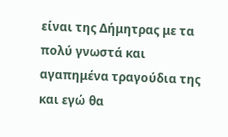είναι της Δήμητρας με τα πολύ γνωστά και αγαπημένα τραγούδια της και εγώ θα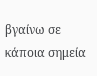βγαίνω σε κάποια σημεία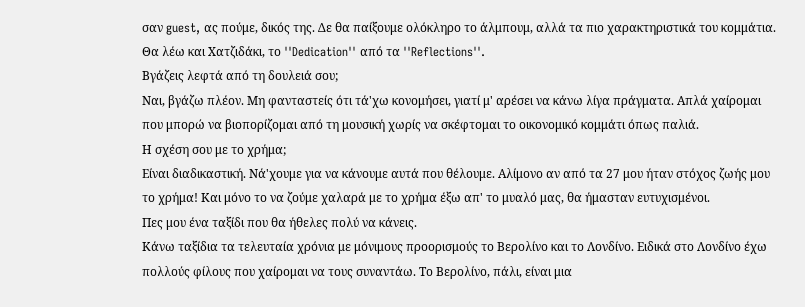σαν guest, ας πούμε, δικός της. Δε θα παίξουμε ολόκληρο το άλμπουμ, αλλά τα πιο χαρακτηριστικά του κομμάτια. Θα λέω και Χατζιδάκι, το ''Dedication'' από τα ''Reflections''.
Βγάζεις λεφτά από τη δουλειά σου;
Ναι, βγάζω πλέον. Μη φανταστείς ότι τά'χω κονομήσει, γιατί μ' αρέσει να κάνω λίγα πράγματα. Απλά χαίρομαι που μπορώ να βιοπορίζομαι από τη μουσική χωρίς να σκέφτομαι το οικονομικό κομμάτι όπως παλιά.
Η σχέση σου με το χρήμα;
Είναι διαδικαστική. Νά'χουμε για να κάνουμε αυτά που θέλουμε. Αλίμονο αν από τα 27 μου ήταν στόχος ζωής μου το χρήμα! Και μόνο το να ζούμε χαλαρά με το χρήμα έξω απ' το μυαλό μας, θα ήμασταν ευτυχισμένοι.
Πες μου ένα ταξίδι που θα ήθελες πολύ να κάνεις.
Κάνω ταξίδια τα τελευταία χρόνια με μόνιμους προορισμούς το Βερολίνο και το Λονδίνο. Ειδικά στο Λονδίνο έχω πολλούς φίλους που χαίρομαι να τους συναντάω. Το Βερολίνο, πάλι, είναι μια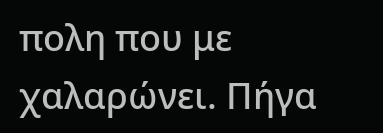πολη που με χαλαρώνει. Πήγα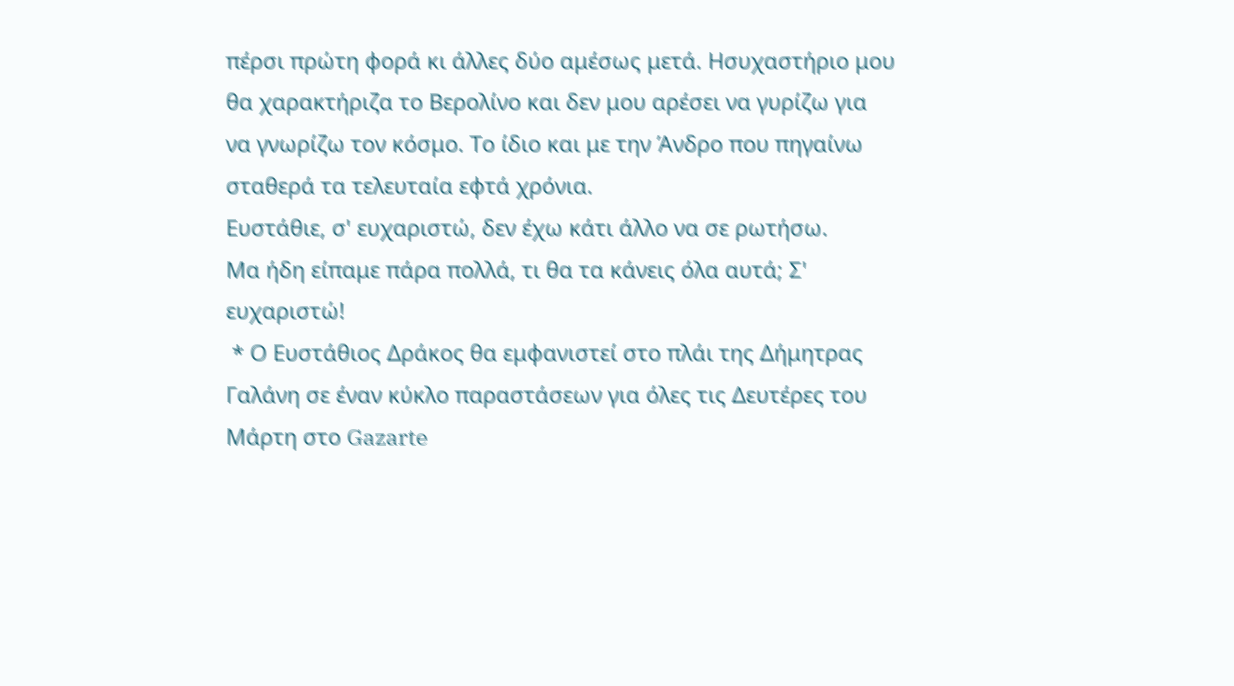πέρσι πρώτη φορά κι άλλες δύο αμέσως μετά. Ησυχαστήριο μου θα χαρακτήριζα το Βερολίνο και δεν μου αρέσει να γυρίζω για να γνωρίζω τον κόσμο. Το ίδιο και με την Άνδρο που πηγαίνω σταθερά τα τελευταία εφτά χρόνια.
Ευστάθιε, σ' ευχαριστώ, δεν έχω κάτι άλλο να σε ρωτήσω.
Μα ήδη είπαμε πάρα πολλά, τι θα τα κάνεις όλα αυτά; Σ' ευχαριστώ!
 * Ο Ευστάθιος Δράκος θα εμφανιστεί στο πλάι της Δήμητρας Γαλάνη σε έναν κύκλο παραστάσεων για όλες τις Δευτέρες του Μάρτη στο Gazarte